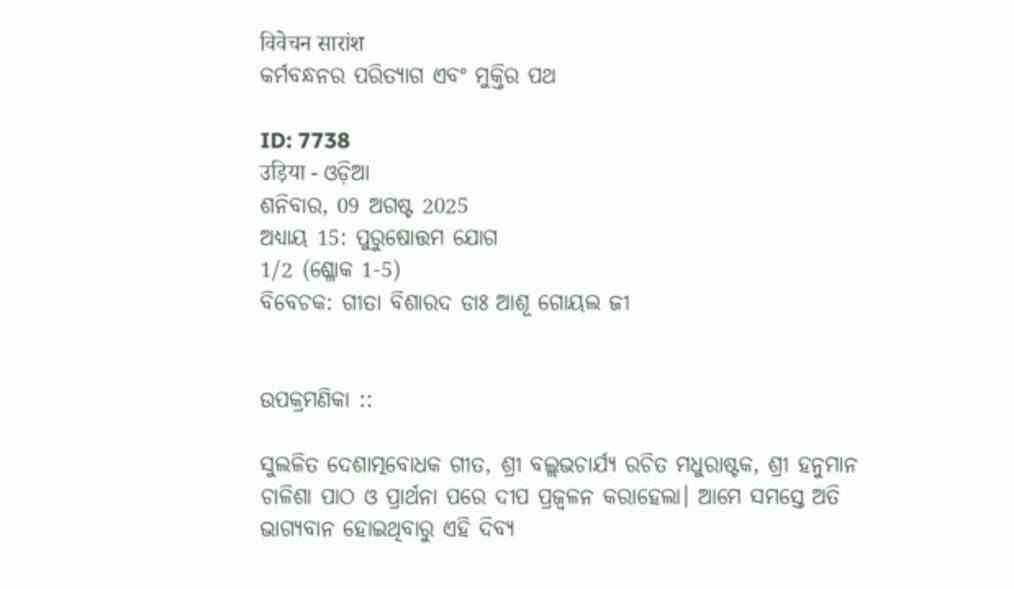विवेचन सारांश
କର୍ମବନ୍ଧନର ପରିତ୍ୟାଗ ଏବଂ ମୁକ୍ତିର ପଥ

ID: 7738
उड़िया - ଓଡ଼ିଆ
ଶନିବାର, 09 ଅଗଷ୍ଟ 2025
ଅଧ୍ୟାୟ 15: ପୁରୁଷୋତ୍ତମ ଯୋଗ
1/2 (ଶ୍ଳୋକ 1-5)
ବିବେଚକ: ଗୀତା ବିଶାରଦ ଡାଃ ଆଶୂ ଗୋୟଲ ଜୀ


ଉପକ୍ରମଣିକା ::

ସୁଲଳିତ ଦେଶାତ୍ମବୋଧକ ଗୀତ, ଶ୍ରୀ ବଲ୍ଲଭଚାର୍ଯ୍ୟ ରଚିତ ମଧୁରାଷ୍ଟକ, ଶ୍ରୀ ହନୁମାନ ଚାଳିଶା ପାଠ ଓ ପ୍ରାର୍ଥନା ପରେ ଦୀପ ପ୍ରଜ୍ବଳନ କରାହେଲା। ଆମେ ସମସ୍ତେ ଅତି ଭାଗ୍ୟବାନ ହୋଇଥିବାରୁ ଏହି ଦିବ୍ୟ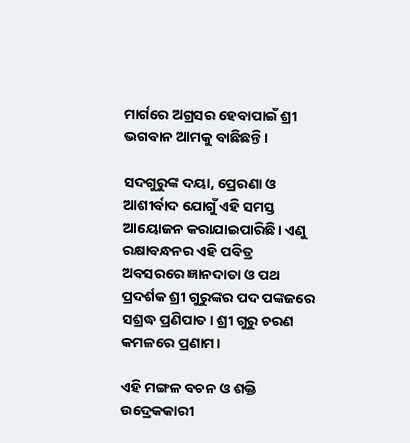ମାର୍ଗରେ ଅଗ୍ରସର ହେବାପାଇଁ ଶ୍ରୀ ଭଗବାନ ଆମକୁ ବାଛିଛନ୍ତି।

ସଦଗୁରୁଙ୍କ ଦୟା, ପ୍ରେରଣା ଓ ଆଶୀର୍ବାଦ ଯୋଗୁଁ ଏହି ସମସ୍ତ ଆୟୋଜନ କରାଯାଇପାରିଛି। ଏଣୁ ରକ୍ଷାବନ୍ଧନର ଏହି ପବିତ୍ର ଅବସରରେ ଜ୍ଞାନଦାତା ଓ ପଥ ପ୍ରଦର୍ଶକ ଶ୍ରୀ ଗୁରୁଙ୍କର ପଦ ପଙ୍କଜରେ ସଶ୍ରଦ୍ଧ ପ୍ରଣିପାତ। ଶ୍ରୀ ଗୁରୁ ଚରଣ କମଳରେ ପ୍ରଣାମ।

ଏହି ମଙ୍ଗଳ ବଚନ ଓ ଶକ୍ତି ଉଦ୍ରେକକାରୀ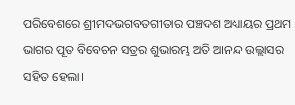ପରିବେଶରେ ଶ୍ରୀମଦଭଗବତଗୀତାର ପଞ୍ଚଦଶ ଅଧ୍ୟାୟର ପ୍ରଥମ ଭାଗର ପୂତ ବିବେଚନ ସତ୍ରର ଶୁଭାରମ୍ଭ ଅତି ଆନନ୍ଦ ଉଲ୍ଲାସର ସହିତ ହେଲା।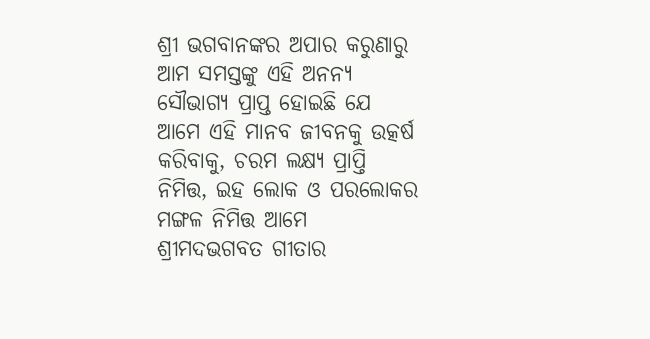ଶ୍ରୀ ଭଗବାନଙ୍କର ଅପାର କରୁଣାରୁ ଆମ ସମସ୍ତଙ୍କୁ ଏହି ଅନନ୍ୟ ସୌଭାଗ୍ୟ ପ୍ରାପ୍ତ ହୋଇଛି ଯେ ଆମେ ଏହି ମାନବ ଜୀବନକୁ ଉତ୍କର୍ଷ କରିବାକୁ, ଚରମ ଲକ୍ଷ୍ୟ ପ୍ରାପ୍ତି ନିମିତ୍ତ, ଇହ ଲୋକ ଓ ପରଲୋକର ମଙ୍ଗଳ ନିମିତ୍ତ ଆମେ ଶ୍ରୀମଦଭଗବତ ଗୀତାର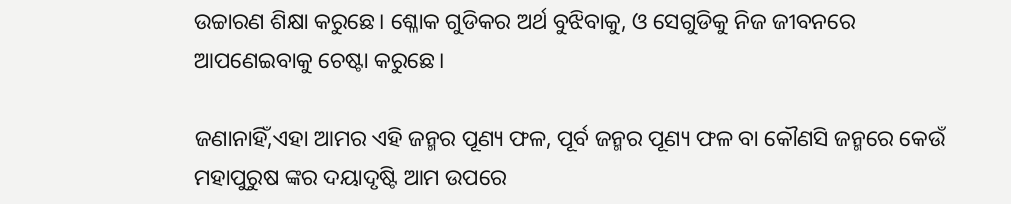ଉଚ୍ଚାରଣ ଶିକ୍ଷା କରୁଛେ। ଶ୍ଳୋକ ଗୁଡିକର ଅର୍ଥ ବୁଝିବାକୁ, ଓ ସେଗୁଡିକୁ ନିଜ ଜୀବନରେ ଆପଣେଇବାକୁ ଚେଷ୍ଟା କରୁଛେ।

ଜଣାନାହିଁ,ଏହା ଆମର ଏହି ଜନ୍ମର ପୂଣ୍ୟ ଫଳ, ପୂର୍ବ ଜନ୍ମର ପୂଣ୍ୟ ଫଳ ବା କୌଣସି ଜନ୍ମରେ କେଉଁ ମହାପୁରୁଷ ଙ୍କର ଦୟାଦୃଷ୍ଟି ଆମ ଉପରେ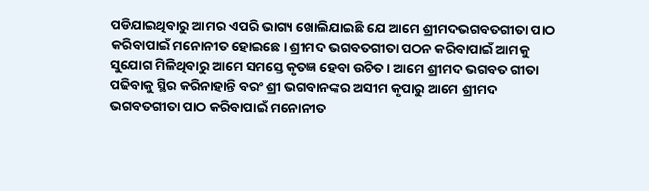ପଡିଯାଇଥିବାରୁ ଆମର ଏପରି ଭାଗ୍ୟ ଖୋଲିଯାଇଛି ଯେ ଆମେ ଶ୍ରୀମଦଭଗବତଗୀତା ପାଠ କରିବାପାଇଁ ମନୋନୀତ ହୋଇଛେ। ଶ୍ରୀମଦ ଭଗବତଗୀତା ପଠନ କରିବାପାଇଁ ଆମକୁ ସୁଯୋଗ ମିଳିଥିବାରୁ ଆମେ ସମସ୍ତେ କୃତଜ୍ଞ ହେବା ଉଚିତ। ଆମେ ଶ୍ରୀମଦ ଭଗବତ ଗୀତା ପଢିବାକୁ ସ୍ଥିର କରିନାହାନ୍ତି ବରଂ ଶ୍ରୀ ଭଗବାନଙ୍କର ଅସୀମ କୃପାରୁ ଆମେ ଶ୍ରୀମଦ ଭଗବତଗୀତା ପାଠ କରିବାପାଇଁ ମନୋନୀତ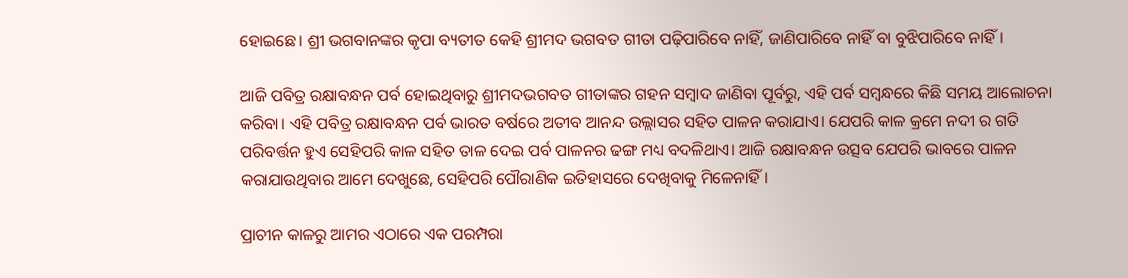ହୋଇଛେ। ଶ୍ରୀ ଭଗବାନଙ୍କର କୃପା ବ୍ୟତୀତ କେହି ଶ୍ରୀମଦ ଭଗବତ ଗୀତା ପଢ଼ିପାରିବେ ନାହିଁ, ଜାଣିପାରିବେ ନାହିଁ ବା ବୁଝିପାରିବେ ନାହିଁ।

ଆଜି ପବିତ୍ର ରକ୍ଷାବନ୍ଧନ ପର୍ବ ହୋଇଥିବାରୁ ଶ୍ରୀମଦଭଗବତ ଗୀତାଙ୍କର ଗହନ ସମ୍ବାଦ ଜାଣିବା ପୂର୍ବରୁ, ଏହି ପର୍ବ ସମ୍ବନ୍ଧରେ କିଛି ସମୟ ଆଲୋଚନା କରିବା। ଏହି ପବିତ୍ର ରକ୍ଷାବନ୍ଧନ ପର୍ବ ଭାରତ ବର୍ଷରେ ଅତୀବ ଆନନ୍ଦ ଉଲ୍ଲାସର ସହିତ ପାଳନ କରାଯାଏ। ଯେପରି କାଳ କ୍ରମେ ନଦୀ ର ଗତି ପରିବର୍ତ୍ତନ ହୁଏ ସେହିପରି କାଳ ସହିତ ତାଳ ଦେଇ ପର୍ବ ପାଳନର ଢଙ୍ଗ ମଧ୍ୟ ବଦଳିଥାଏ। ଆଜି ରକ୍ଷାବନ୍ଧନ ଉତ୍ସବ ଯେପରି ଭାବରେ ପାଳନ କରାଯାଉଥିବାର ଆମେ ଦେଖୁଛେ, ସେହିପରି ପୌରାଣିକ ଇତିହାସରେ ଦେଖିବାକୁ ମିଳେନାହିଁ।

ପ୍ରାଚୀନ କାଳରୁ ଆମର ଏଠାରେ ଏକ ପରମ୍ପରା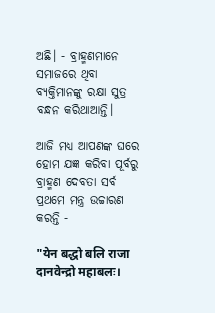ଅଛି। - ବ୍ରାହ୍ମଣମାନେ ସମାଜରେ ଥିବା ବ୍ୟକ୍ତିମାନଙ୍କୁ ରକ୍ଷା ସୁତ୍ର ବନ୍ଧନ କରିଥାଆନ୍ତି।

ଆଜି ମଧ୍ୟ ଆପଣଙ୍କ ଘରେ ହୋମ ଯଜ୍ଞ କରିବା ପୂର୍ବରୁ ବ୍ରାହ୍ମଣ ଦେବତା ସର୍ବ ପ୍ରଥମେ ମନ୍ତ୍ର ଉଚ୍ଚାରଣ କରନ୍ତି -

"येन बद्धो बलि राजा दानवेन्द्रो महाबलः।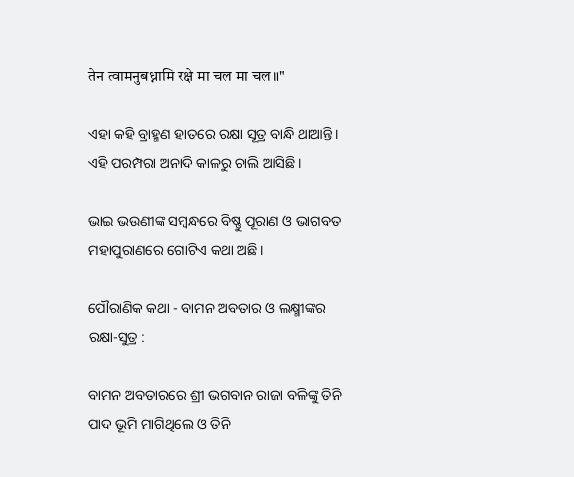तेन त्वामनुबध्नामि रक्षे मा चल मा चल॥"

ଏହା କହି ବ୍ରାହ୍ମଣ ହାତରେ ରକ୍ଷା ସୂତ୍ର ବାନ୍ଧି ଥାଆନ୍ତି। ଏହି ପରମ୍ପରା ଅନାଦି କାଳରୁ ଚାଲି ଆସିଛି ।

ଭାଇ ଭଉଣୀଙ୍କ ସମ୍ବନ୍ଧରେ ବିଷ୍ଣୁ ପୂରାଣ ଓ ଭାଗବତ ମହାପୁରାଣରେ ଗୋଟିଏ କଥା ଅଛି।

ପୌରାଣିକ କଥା - ବାମନ ଅବତାର ଓ ଲକ୍ଷ୍ମୀଙ୍କର ରକ୍ଷା-ସୁତ୍ର :

ବାମନ ଅବତାରରେ ଶ୍ରୀ ଭଗବାନ ରାଜା ବଳିଙ୍କୁ ତିନି ପାଦ ଭୂମି ମାଗିଥିଲେ ଓ ତିନି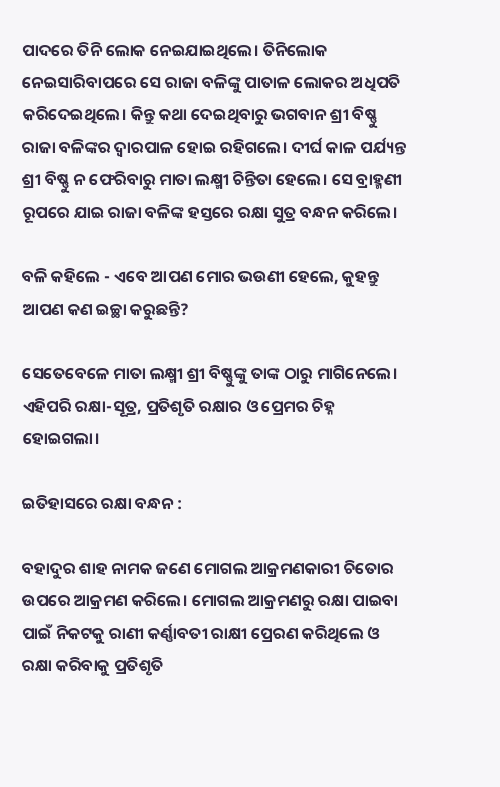ପାଦରେ ତିନି ଲୋକ ନେଇଯାଇଥିଲେ। ତିନିଲୋକ ନେଇସାରିବାପରେ ସେ ରାଜା ବଳିଙ୍କୁ ପାତାଳ ଲୋକର ଅଧିପତି କରିଦେଇଥିଲେ। କିନ୍ତୁ କଥା ଦେଇଥିବାରୁ ଭଗବାନ ଶ୍ରୀ ବିଷ୍ଣୁ ରାଜା ବଳିଙ୍କର ଦ୍ୱାରପାଳ ହୋଇ ରହିଗଲେ। ଦୀର୍ଘ କାଳ ପର୍ଯ୍ୟନ୍ତ ଶ୍ରୀ ବିଷ୍ଣୁ ନ ଫେରିବାରୁ ମାତା ଲକ୍ଷ୍ମୀ ଚିନ୍ତିତା ହେଲେ। ସେ ବ୍ରାହ୍ମଣୀ ରୂପରେ ଯାଇ ରାଜା ବଳିଙ୍କ ହସ୍ତରେ ରକ୍ଷା ସୁତ୍ର ବନ୍ଧନ କରିଲେ।

ବଳି କହିଲେ - ଏବେ ଆପଣ ମୋର ଭଉଣୀ ହେଲେ, କୁହନ୍ତୁ ଆପଣ କଣ ଇଚ୍ଛା କରୁଛନ୍ତି?

ସେତେବେଳେ ମାତା ଲକ୍ଷ୍ମୀ ଶ୍ରୀ ବିଷ୍ଣୁଙ୍କୁ ତାଙ୍କ ଠାରୁ ମାଗିନେଲେ। ଏହିପରି ରକ୍ଷା-ସୂତ୍ର, ପ୍ରତିଶୃତି ରକ୍ଷାର ଓ ପ୍ରେମର ଚିହ୍ନ ହୋଇଗଲା।

ଇତିହାସରେ ରକ୍ଷା ବନ୍ଧନ :

ବହାଦୁର ଶାହ ନାମକ ଜଣେ ମୋଗଲ ଆକ୍ରମଣକାରୀ ଚିତୋର ଉପରେ ଆକ୍ରମଣ କରିଲେ। ମୋଗଲ ଆକ୍ରମଣରୁ ରକ୍ଷା ପାଇବା ପାଇଁ ନିକଟକୁ ରାଣୀ କର୍ଣ୍ଣାବତୀ ରାକ୍ଷୀ ପ୍ରେରଣ କରିଥିଲେ ଓ ରକ୍ଷା କରିବାକୁ ପ୍ରତିଶୃତି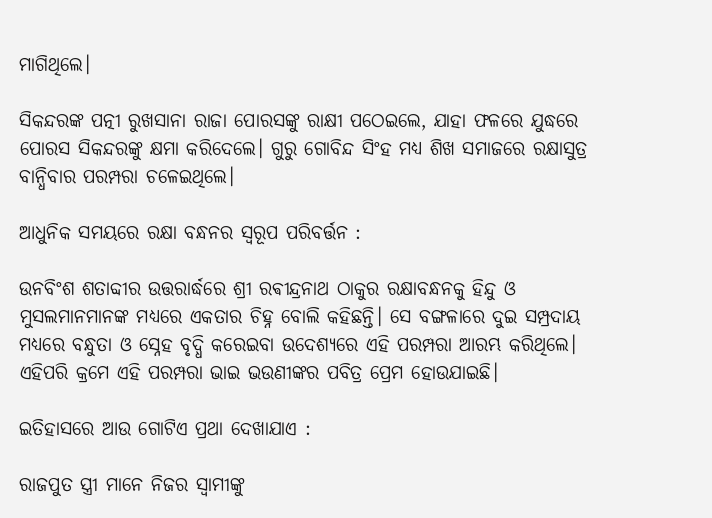ମାଗିଥିଲେ।

ସିକନ୍ଦରଙ୍କ ପତ୍ନୀ ରୁଖସାନା ରାଜା ପୋରସଙ୍କୁ ରାକ୍ଷୀ ପଠେଇଲେ, ଯାହା ଫଳରେ ଯୁଦ୍ଧରେ ପୋରସ ସିକନ୍ଦରଙ୍କୁ କ୍ଷମା କରିଦେଲେ। ଗୁରୁ ଗୋବିନ୍ଦ ସିଂହ ମଧ୍ୟ ଶିଖ ସମାଜରେ ରକ୍ଷାସୁତ୍ର ବାନ୍ଧିବାର ପରମ୍ପରା ଚଳେଇଥିଲେ।

ଆଧୁନିକ ସମୟରେ ରକ୍ଷା ବନ୍ଧନର ସ୍ୱରୂପ ପରିବର୍ତ୍ତନ :

ଉନବିଂଶ ଶତାବ୍ଦୀର ଉତ୍ତରାର୍ଦ୍ଧରେ ଶ୍ରୀ ରଵୀନ୍ଦ୍ରନାଥ ଠାକୁର ରକ୍ଷାବନ୍ଧନକୁ ହିନ୍ଦୁ ଓ ମୁସଲମାନମାନଙ୍କ ମଧ୍ୟରେ ଏକତାର ଚିହ୍ନ ବୋଲି କହିଛନ୍ତି। ସେ ବଙ୍ଗଳାରେ ଦୁଇ ସମ୍ପ୍ରଦାୟ ମଧ୍ୟରେ ବନ୍ଧୁତା ଓ ସ୍ନେହ ବୃଦ୍ଧି କରେଇବା ଉଦେଶ୍ୟରେ ଏହି ପରମ୍ପରା ଆରମ୍ଭ କରିଥିଲେ। ଏହିପରି କ୍ରମେ ଏହି ପରମ୍ପରା ଭାଇ ଭଉଣୀଙ୍କର ପବିତ୍ର ପ୍ରେମ ହୋଉଯାଇଛି।

ଇତିହାସରେ ଆଉ ଗୋଟିଏ ପ୍ରଥା ଦେଖାଯାଏ :

ରାଜପୁତ ସ୍ତ୍ରୀ ମାନେ ନିଜର ସ୍ୱାମୀଙ୍କୁ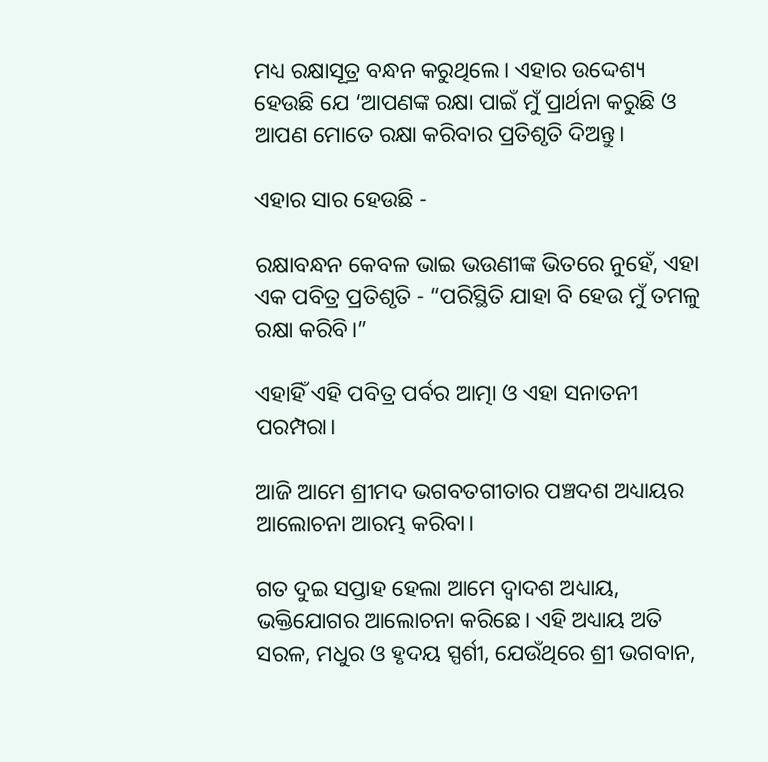ମଧ୍ୟ ରକ୍ଷାସୂତ୍ର ବନ୍ଧନ କରୁଥିଲେ। ଏହାର ଉଦ୍ଦେଶ୍ୟ ହେଉଛି ଯେ ‘ଆପଣଙ୍କ ରକ୍ଷା ପାଇଁ ମୁଁ ପ୍ରାର୍ଥନା କରୁଛି ଓ ଆପଣ ମୋତେ ରକ୍ଷା କରିବାର ପ୍ରତିଶୃତି ଦିଅନ୍ତୁ।

ଏହାର ସାର ହେଉଛି -

ରକ୍ଷାବନ୍ଧନ କେବଳ ଭାଇ ଭଉଣୀଙ୍କ ଭିତରେ ନୁହେଁ, ଏହା ଏକ ପବିତ୍ର ପ୍ରତିଶୃତି - “ପରିସ୍ଥିତି ଯାହା ବି ହେଉ ମୁଁ ତମଳୁ ରକ୍ଷା କରିବି।”

ଏହାହିଁ ଏହି ପବିତ୍ର ପର୍ବର ଆତ୍ମା ଓ ଏହା ସନାତନୀ ପରମ୍ପରା।

ଆଜି ଆମେ ଶ୍ରୀମଦ ଭଗବତଗୀତାର ପଞ୍ଚଦଶ ଅଧ୍ୟାୟର ଆଲୋଚନା ଆରମ୍ଭ କରିବା।

ଗତ ଦୁଇ ସପ୍ତାହ ହେଲା ଆମେ ଦ୍ୱାଦଶ ଅଧ୍ୟାୟ, ଭକ୍ତିଯୋଗର ଆଲୋଚନା କରିଛେ। ଏହି ଅଧ୍ୟାୟ ଅତି ସରଳ, ମଧୁର ଓ ହୃଦୟ ସ୍ପର୍ଶୀ, ଯେଉଁଥିରେ ଶ୍ରୀ ଭଗବାନ,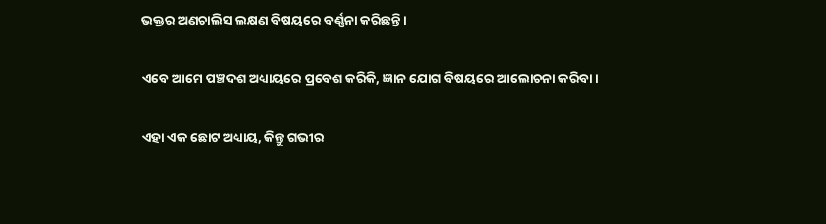ଭକ୍ତର ଅଣଚାଲିସ ଲକ୍ଷଣ ବିଷୟରେ ବର୍ଣ୍ଣନା କରିଛନ୍ତି।

ଏବେ ଆମେ ପଞ୍ଚଦଶ ଅଧ୍ୟାୟରେ ପ୍ରବେଶ କରିକି, ଜ୍ଞାନ ଯୋଗ ବିଷୟରେ ଆଲୋଚନା କରିବା।

ଏହା ଏକ ଛୋଟ ଅଧ୍ୟାୟ, କିନ୍ତୁ ଗଭୀର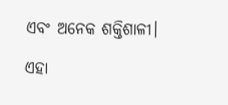ଏବଂ ଅନେକ ଶକ୍ତିଶାଳୀ।

ଏହା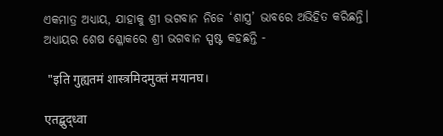ଏକମାତ୍ର ଅଧ୍ୟାୟ, ଯାହାକୁ ଶ୍ରୀ ଭଗବାନ ନିଜେ ‘ଶାସ୍ତ୍ର’ ଭାବରେ ଅଭିହିତ କରିଛନ୍ତି। ଅଧ୍ୟାୟର ଶେଷ ଶ୍ଳୋକରେ ଶ୍ରୀ ଭଗବାନ ସ୍ପଷ୍ଟ କହଛନ୍ତି -

 "इति गुह्यतमं शास्त्रमिदमुक्तं मयानघ।

एतद्बुद्ध्वा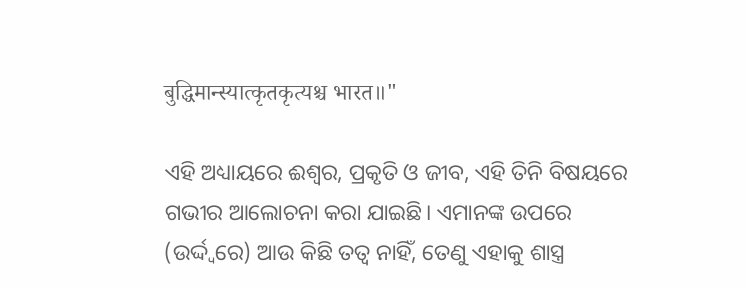बुद्धिमान्स्यात्कृतकृत्यश्च भारत॥"

ଏହି ଅଧ୍ୟାୟରେ ଈଶ୍ୱର, ପ୍ରକୃତି ଓ ଜୀବ, ଏହି ତିନି ବିଷୟରେ ଗଭୀର ଆଲୋଚନା କରା ଯାଇଛି। ଏମାନଙ୍କ ଉପରେ (ଉର୍ଦ୍ଦ୍ୱରେ) ଆଉ କିଛି ତତ୍ୱ ନାହିଁ, ତେଣୁ ଏହାକୁ ଶାସ୍ତ୍ର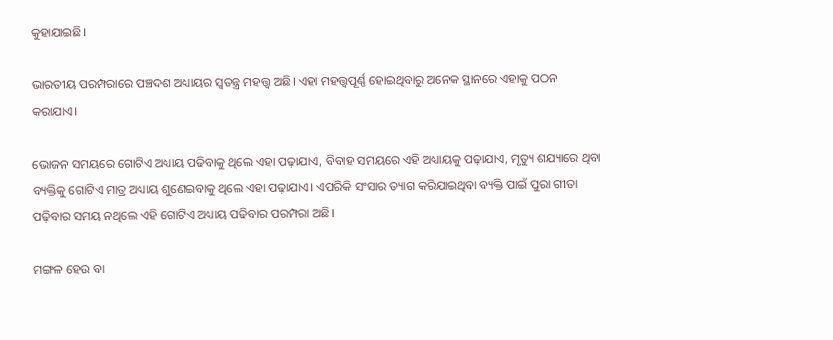କୁହାଯାଇଛି।

ଭାରତୀୟ ପରମ୍ପରାରେ ପଞ୍ଚଦଶ ଅଧ୍ୟାୟର ସ୍ୱତନ୍ତ୍ର ମହତ୍ତ୍ୱ ଅଛି। ଏହା ମହତ୍ତ୍ୱପୂର୍ଣ୍ଣ ହୋଇଥିବାରୁ ଅନେକ ସ୍ଥାନରେ ଏହାକୁ ପଠନ କରାଯାଏ।

ଭୋଜନ ସମୟରେ ଗୋଟିଏ ଅଧ୍ୟାୟ ପଢିବାକୁ ଥିଲେ ଏହା ପଢ଼ାଯାଏ, ବିବାହ ସମୟରେ ଏହି ଅଧ୍ୟାୟକୁ ପଢ଼ାଯାଏ, ମୃତ୍ୟୁ ଶଯ୍ୟାରେ ଥିବା ବ୍ୟକ୍ତିକୁ ଗୋଟିଏ ମାତ୍ର ଅଧ୍ୟାୟ ଶୁଣେଇବାକୁ ଥିଲେ ଏହା ପଢ଼ାଯାଏ। ଏପରିକି ସଂସାର ତ୍ୟାଗ କରିଯାଇଥିବା ବ୍ୟକ୍ତି ପାଇଁ ପୁରା ଗୀତା ପଢ଼ିବାର ସମୟ ନଥିଲେ ଏହି ଗୋଟିଏ ଅଧ୍ୟାୟ ପଢିବାର ପରମ୍ପରା ଅଛି।

ମଙ୍ଗଳ ହେଉ ବା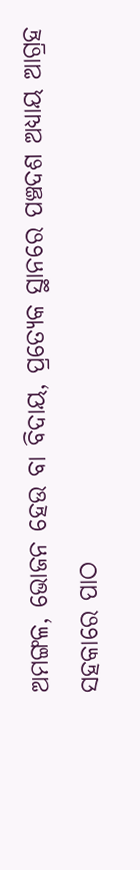ଅମଙ୍ଗଳ, ଭୋଜନ ହେଉ ବା ବିଦାୟ, ପ୍ରତ୍ୟେକ ସ୍ଥାନରେ ପଞ୍ଚଦଶ ଅଧ୍ୟାୟ ଆଗ୍ରହ ସହକାରେ ପାଠ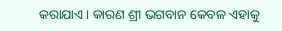କରାଯାଏ। କାରଣ ଶ୍ରୀ ଭଗବାନ କେବଳ ଏହାକୁ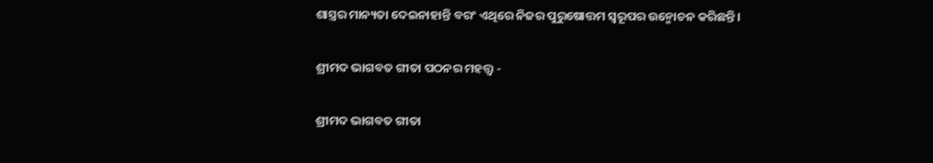ଶାସ୍ତ୍ରର ମାନ୍ୟତା ଦେଇନାହାନ୍ତି ବରଂ ଏଥିରେ ନିଜର ପୁରୁଷୋତ୍ତମ ସ୍ୱରୂପର ଉନ୍ମୋଚନ କରିଛନ୍ତି।

ଶ୍ରୀମଦ ଭାଗବତ ଗୀତା ପଠନର ମହତ୍ତ୍ୱ -

ଶ୍ରୀମଦ ଭାଗବତ ଗୀତା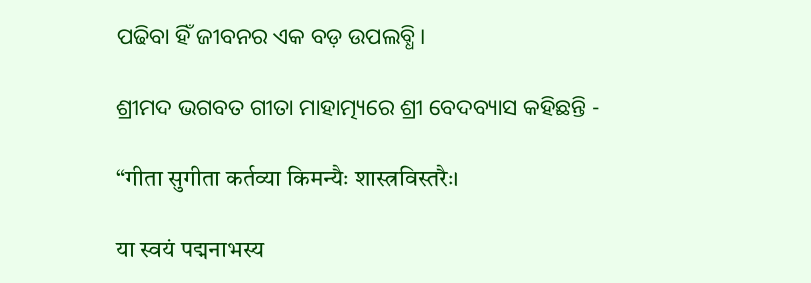ପଢିବା ହିଁ ଜୀବନର ଏକ ବଡ଼ ଉପଲବ୍ଧି।

ଶ୍ରୀମଦ ଭଗବତ ଗୀତା ମାହାତ୍ମ୍ୟରେ ଶ୍ରୀ ବେଦବ୍ୟାସ କହିଛନ୍ତି -

“गीता सुगीता कर्तव्या किमन्यैः शास्त्रविस्तरैः।

या स्वयं पद्मनाभस्य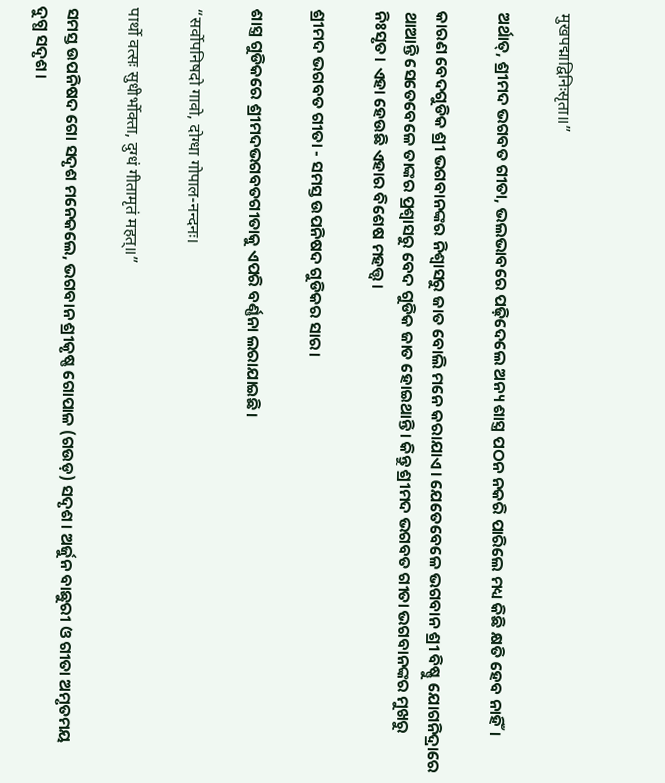मुखपद्माद्विनिःसृता॥”

ଅର୍ଥାତ୍‍‍, ଶ୍ରୀମଦ ଭଗବତ ଗୀତା, ଭଲଭାବରେ ପଢ଼ିଦେଲେ ଅନ୍ୟ ଶାସ୍ତ୍ର ପଠନ ନକରି ପାରିଲେ ମଧ୍ୟ କିଛି କ୍ଷତି ହେବ ନାହିଁ।

କାରଣ ବେଦଗୁଡିକ ଶ୍ରୀ ଭଗବାନଙ୍କର ନିଶ୍ୱାସରୁ ଜାତ ବୋଲି ମନେ କରାଯାଏ। ଯେତେବେଳେ ଭଗବାନ ଶ୍ରୀ ବିଷ୍ଣୁ ଯୋଗନିଦ୍ରାରେ ଥାଆନ୍ତି ସେତେବେଳେ ତାଙ୍କର ପ୍ରଶ୍ୱାସରୁ ବେଦ ଗୁଡିକ ଜାତ ହୋଇଥାନ୍ତି। କିନ୍ତୁ ଶ୍ରୀମଦ ଭଗବତ ଗୀତା ଭଗବାନଙ୍କର ମୁଖରୁ ନିଃସୃତ। ଏହା ହେଉଛି ଏହାର ବିଶେଷ ମହତ୍ତ୍ୱ।

ଶ୍ରୀମଦ ଭଗବତ ଗୀତା - ସମସ୍ତ ଉପନିଷଦ ଗୁଡିକର ସାର।

ଶାସ୍ତ୍ର ଗୁଡିକରେ ଶ୍ରୀମଦଭଗବତଗୀତାକୁ ଏପରି ବର୍ଣ୍ଣନା ଲରାଯାଇଛି।

“सर्वोपनिषदो गावो, दोग्धा गोपाल-नन्दनः।

पार्थो वत्सः सुधीर्भोक्ता, दुग्धं गीतामृतं महत्॥”

ସମସ୍ତ ଉପନିଷଦ ଗୋ ସଦୃଶ ମନେକଲେ, ଭଗବାନ ଶ୍ରୀକୃଷ୍ଣ ଗୋପାଳ (ଗଉଡ଼) ସଦୃଶ। ଅର୍ଜୁନ ବାଛୁରୀ ଓ ଗୀତା ଅମୃତମୟ ଦୁଗ୍ଧ ସଦୃଶ।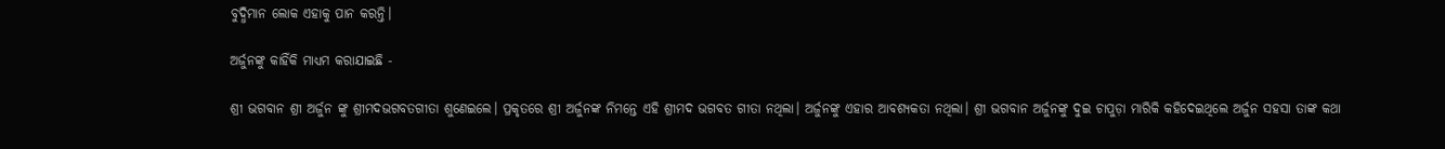ବୁଦ୍ଧିମାନ ଲୋକ ଏହାକୁ ପାନ କରନ୍ତି।

ଅର୍ଜୁନଙ୍କୁ କାହିଁକି ମାଧ୍ୟମ କରାଯାଇଛି -

ଶ୍ରୀ ଭଗବାନ ଶ୍ରୀ ଅର୍ଜୁନ ଙ୍କୁ ଶ୍ରୀମଦଭଗବତଗୀତା ଶୁଣେଇଲେ। ପ୍ରକୃତରେ ଶ୍ରୀ ଅର୍ଜୁନଙ୍କ ନିମନ୍ତେ ଏହି ଶ୍ରୀମଦ ଭଗବତ ଗୀତା ନଥିଲା। ଅର୍ଜୁନଙ୍କୁ ଏହାର ଆବଶ୍ୟକତା ନଥିଲା। ଶ୍ରୀ ଭଗବାନ ଅର୍ଜୁନଙ୍କୁ ଦୁଇ ଚାପୁଡ଼ା ମାରିକି କହିଦେଇଥିଲେ ଅର୍ଜୁନ ସହସା ତାଙ୍କ କଥା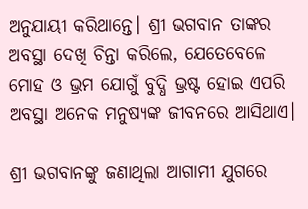ଅନୁଯାୟୀ କରିଥାନ୍ତେ। ଶ୍ରୀ ଭଗବାନ ତାଙ୍କର ଅବସ୍ଥା ଦେଖି ଚିନ୍ତା କରିଲେ, ଯେତେବେଳେ ମୋହ ଓ ଭ୍ରମ ଯୋଗୁଁ ବୁଦ୍ଧି ଭ୍ରଷ୍ଟ ହୋଇ ଏପରି ଅବସ୍ଥା ଅନେକ ମନୁଷ୍ୟଙ୍କ ଜୀବନରେ ଆସିଥାଏ।

ଶ୍ରୀ ଭଗବାନଙ୍କୁ ଜଣାଥିଲା ଆଗାମୀ ଯୁଗରେ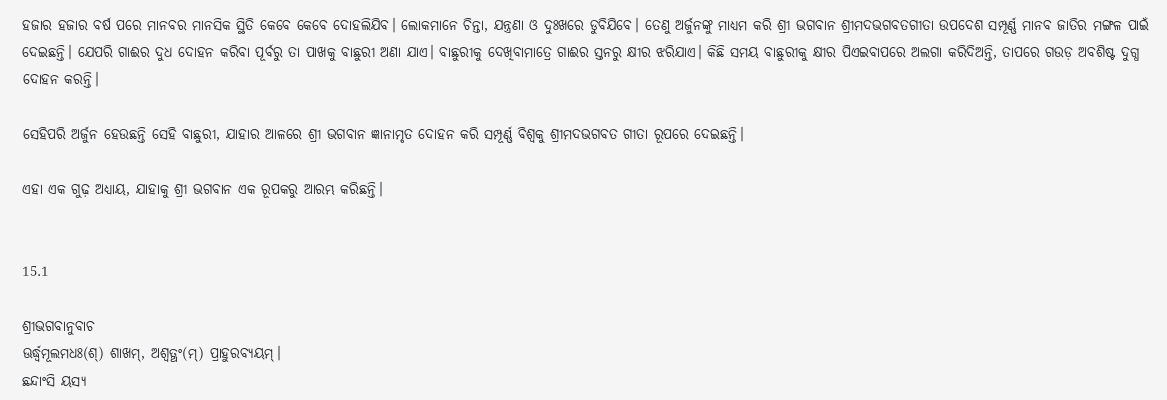ହଜାର ହଜାର ବର୍ଷ ପରେ ମାନବର ମାନସିକ ସ୍ଥିତି କେବେ କେବେ ଦୋହଲିଯିବ। ଲୋକମାନେ ଚିନ୍ତା, ଯନ୍ତ୍ରଣା ଓ ଦୁଃଖରେ ଡୁବିଯିବେ। ତେଣୁ ଅର୍ଜୁନଙ୍କୁ ମାଧ୍ୟମ କରି ଶ୍ରୀ ଭଗବାନ ଶ୍ରୀମଦଭଗବତଗୀତା ଉପଦେଶ ସମ୍ପୂର୍ଣ୍ଣ ମାନବ ଜାତିର ମଙ୍ଗଳ ପାଇଁ ଦେଇଛନ୍ତି। ଯେପରି ଗାଈର ଦୁଧ ଦୋହନ କରିବା ପୂର୍ବରୁ ତା ପାଖକୁ ବାଛୁରୀ ଅଣା ଯାଏ। ବାଛୁରୀକୁ ଦେଖିବାମାତ୍ରେ ଗାଈର ସ୍ତନରୁ କ୍ଷୀର ଝରିଯାଏ। କିଛି ସମୟ ବାଛୁରୀକୁ କ୍ଷୀର ପିଏଇବାପରେ ଅଲଗା କରିଦିଅନ୍ତି, ତାପରେ ଗଉଡ଼ ଅବଶିଷ୍ଟ ଦୁଗ୍ଧ ଦୋହନ କରନ୍ତି।

ସେହିପରି ଅର୍ଜୁନ ହେଉଛନ୍ତି ସେହି ବାଛୁରୀ, ଯାହାର ଆଳରେ ଶ୍ରୀ ଭଗବାନ ଜ୍ଞାନାମୃତ ଦୋହନ କରି ସମ୍ପୂର୍ଣ୍ଣ ବିଶ୍ୱକୁ ଶ୍ରୀମଦଭଗବତ ଗୀତା ରୂପରେ ଦେଇଛନ୍ତି।

ଏହା ଏକ ଗୁଢ଼ ଅଧ୍ୟାୟ, ଯାହାକୁ ଶ୍ରୀ ଭଗବାନ ଏକ ରୂପକରୁ ଆରମ୍ଭ କରିଛନ୍ତି।


15.1

ଶ୍ରୀଭଗବାନୁବାଚ
ଊର୍ଦ୍ଧ୍ୱମୂଲମଧଃ(ଶ୍) ଶାଖମ୍, ଅଶ୍ୱତ୍ଥଂ(ମ୍) ପ୍ରାହୁରବ୍ୟୟମ୍।
ଛନ୍ଦାଂସି ୟସ୍ୟ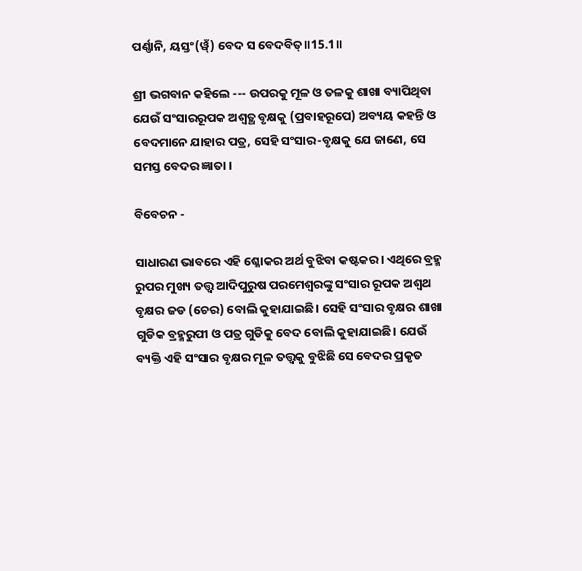ପର୍ଣ୍ଣାନି, ୟସ୍ତଂ(ୱ୍ଁ) ବେଦ ସ ବେଦବିତ୍॥15.1॥

ଶ୍ରୀ ଭଗବାନ କହିଲେ --- ଉପରକୁ ମୂଳ ଓ ତଳକୁ ଶାଖା ବ୍ୟାପିଥିବା ଯେଉଁ ସଂସାରରୂପକ ଅଶ୍ବତ୍ଥ ବୃକ୍ଷକୁ (ପ୍ରବାହରୂପେ) ଅବ୍ୟୟ କହନ୍ତି ଓ ବେଦମାନେ ଯାହାର ପତ୍ର, ସେହି ସଂସାର-ବୃକ୍ଷକୁ ଯେ ଜାଣେ, ସେ ସମସ୍ତ ବେଦର ଜ୍ଞାତା ।

ବିବେଚନ -

ସାଧାରଣ ଭାବରେ ଏହି ଶ୍ଳୋକର ଅର୍ଥ ବୁଝିବା କଷ୍ଟକର। ଏଥିରେ ବ୍ରହ୍ମ ରୁପର ମୁଖ୍ୟ ତତ୍ତ୍ୱ ଆଦିପୁରୁଷ ପରମେଶ୍ୱରଙ୍କୁ ସଂସାର ରୂପକ ଅଶ୍ୱଥ ବୃକ୍ଷର ଜଡ (ଚେର) ବୋଲି କୁହାଯାଇଛି। ସେହି ସଂସାର ବୃକ୍ଷର ଶାଖା ଗୁଡିକ ବ୍ରହ୍ମରୁପୀ ଓ ପତ୍ର ଗୁଡିକୁ ବେଦ ବୋଲି କୁହାଯାଇଛି। ଯେଉଁ ବ୍ୟକ୍ତି ଏହି ସଂସାର ବୃକ୍ଷର ମୂଳ ତତ୍ତ୍ୱକୁ ବୁଝିଛି ସେ ବେଦର ପ୍ରକୃତ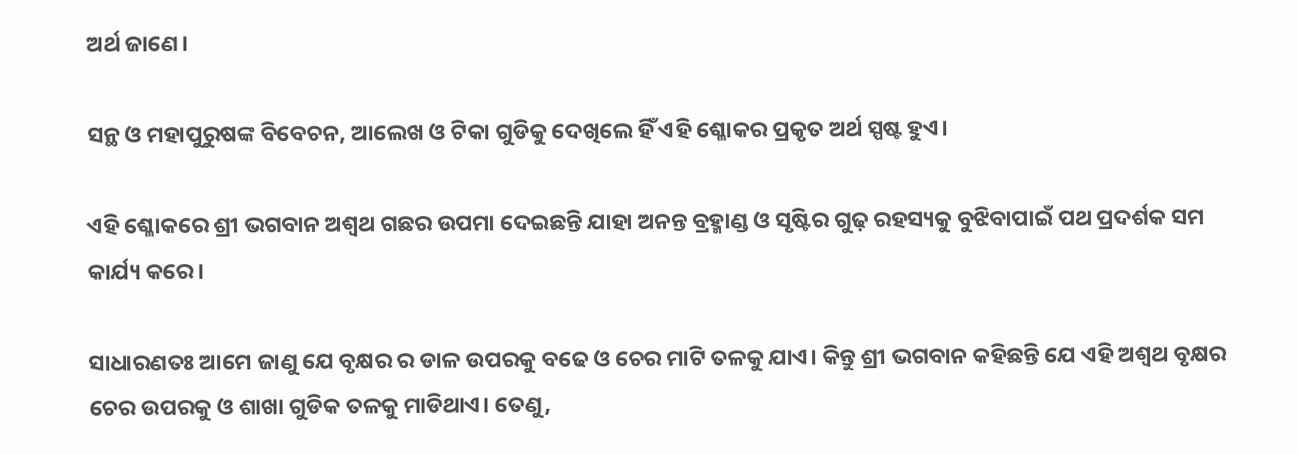ଅର୍ଥ ଜାଣେ।

ସନ୍ଥ ଓ ମହାପୁରୁଷଙ୍କ ବିବେଚନ, ଆଲେଖ ଓ ଟିକା ଗୁଡିକୁ ଦେଖିଲେ ହିଁ ଏହି ଶ୍ଳୋକର ପ୍ରକୃତ ଅର୍ଥ ସ୍ପଷ୍ଟ ହୁଏ।

ଏହି ଶ୍ଳୋକରେ ଶ୍ରୀ ଭଗବାନ ଅଶ୍ଵଥ ଗଛର ଉପମା ଦେଇଛନ୍ତି ଯାହା ଅନନ୍ତ ବ୍ରହ୍ମାଣ୍ଡ ଓ ସୃଷ୍ଟିର ଗୁଢ଼ ରହସ୍ୟକୁ ବୁଝିବାପାଇଁ ପଥ ପ୍ରଦର୍ଶକ ସମ କାର୍ଯ୍ୟ କରେ।

ସାଧାରଣତଃ ଆମେ ଜାଣୁ ଯେ ବୃକ୍ଷର ର ଡାଳ ଉପରକୁ ବଢେ ଓ ଚେର ମାଟି ତଳକୁ ଯାଏ। କିନ୍ତୁ ଶ୍ରୀ ଭଗବାନ କହିଛନ୍ତି ଯେ ଏହି ଅଶ୍ଵଥ ବୃକ୍ଷର ଚେର ଉପରକୁ ଓ ଶାଖା ଗୁଡିକ ତଳକୁ ମାଡିଥାଏ। ତେଣୁ,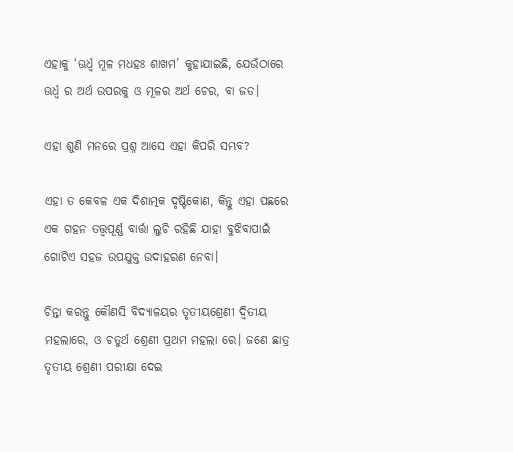ଏହାକୁ ‘ଊର୍ଧ୍ୱ ମୂଳ ମଧହଃ ଶାଖମ’ କୁହାଯାଇଛି, ଯେଉଁଠାରେ ଊର୍ଧ୍ୱ ର ଅର୍ଥ ଉପରକୁ ଓ ମୂଳର ଅର୍ଥ ଚେର, ବା ଜଡ।

ଏହା ଶୁଣି ମନରେ ପ୍ରଶ୍ନ ଆସେ ଏହା କିପରି ସମ୍ଭବ?

ଏହା ତ କେବଳ ଏକ ଦିଶାତ୍ମକ ଦୃଷ୍ଟିକୋଣ, କିନ୍ତୁ ଏହା ପଛରେ ଏକ ଗହନ ତତ୍ତ୍ୱପୂର୍ଣ୍ଣ ବାର୍ତ୍ତା ଲୁଚି ରହିଛି ଯାହା ବୁଝିବାପାଇଁ ଗୋଟିଏ ସହଜ ଉପଯୁକ୍ତ ଉଦାହରଣ ନେବା।

ଚିନ୍ତା କରନ୍ତୁ କୌଣସି ବିଦ୍ୟାଳୟର ତୃତୀୟଶ୍ରେଣୀ ଦ୍ଵିତୀୟ ମହଲାରେ, ଓ ଚତୁର୍ଥ ଶ୍ରେଣୀ ପ୍ରଥମ ମହଲା ରେ। ଜଣେ ଛାତ୍ର ତୃତୀୟ ଶ୍ରେଣୀ ପରୀକ୍ଷା ଦେଇ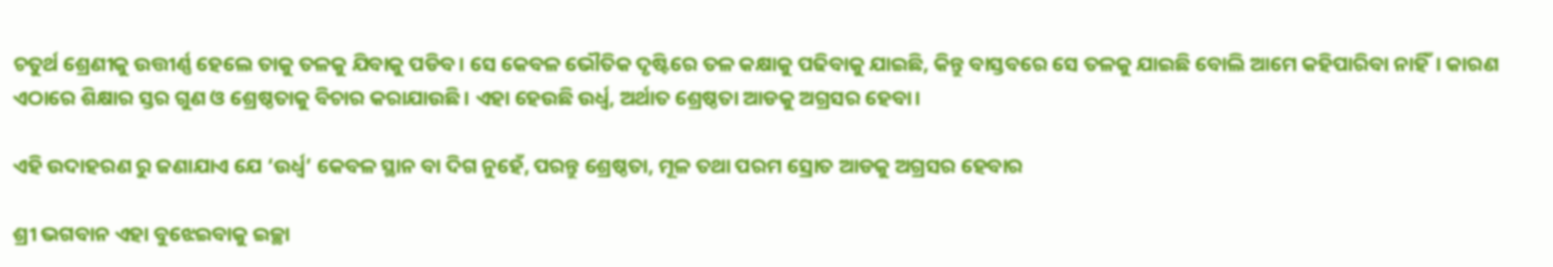ଚତୁର୍ଥ ଶ୍ରେଣୀକୁ ଉତ୍ତୀର୍ଣ୍ଣ ହେଲେ ତାକୁ ତଳକୁ ଯିବାକୁ ପଡିବ। ସେ କେବଳ ଭୌତିକ ଦୃଷ୍ଟିରେ ତଳ କକ୍ଷାକୁ ପଢିବାକୁ ଯାଇଛି, କିନ୍ତୁ ବାସ୍ତବରେ ସେ ତଳକୁ ଯାଇଛି ବୋଲି ଆମେ କହିପାରିବା ନାହିଁ। କାରଣ ଏଠାରେ ଶିକ୍ଷାର ସ୍ତର ଗୁଣ ଓ ଶ୍ରେଷ୍ଠତାକୁ ବିଚାର କରାଯାଉଛି। ଏହା ହେଉଛି ଉର୍ଧ୍ଵ, ଅର୍ଥାତ ଶ୍ରେଷ୍ଠତା ଆଡକୁ ଅଗ୍ରସର ହେବା।

ଏହି ଉଦାହରଣ ରୁ ଜଣାଯାଏ ଯେ ‘ଉର୍ଧ୍ଵ’ କେବଳ ସ୍ଥାନ ବା ଦିଗ ନୁହେଁ, ପରନ୍ତୁ ଶ୍ରେଷ୍ଠତା, ମୂଳ ତଥା ପରମ ସ୍ରୋତ ଆଡକୁ ଅଗ୍ରସର ହେବାର

ଶ୍ରୀ ଭଗବାନ ଏହା ବୁଝେଇବାକୁ ଇଚ୍ଛା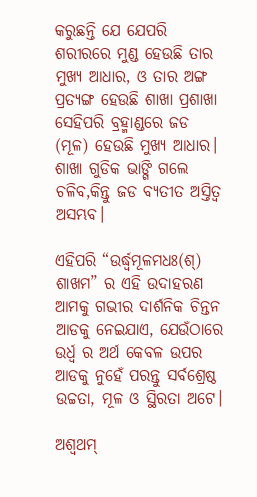କରୁଛନ୍ତି ଯେ ଯେପରି ଶରୀରରେ ମୁଣ୍ଡ ହେଉଛି ତାର ମୁଖ୍ୟ ଆଧାର, ଓ ତାର ଅଙ୍ଗ ପ୍ରତ୍ୟଙ୍ଗ ହେଉଛି ଶାଖା ପ୍ରଶାଖା ସେହିପରି ବ୍ରହ୍ମାଣ୍ଡରେ ଜଡ (ମୂଳ) ହେଉଛି ମୁଖ୍ୟ ଆଧାର। ଶାଖା ଗୁଡିକ ଭାଙ୍ଗି ଗଲେ ଚଳିବ,କିନ୍ତୁ ଜଡ ବ୍ୟତୀତ ଅସ୍ତିତ୍ୱ ଅସମ୍ଭବ।

ଏହିପରି “ଉର୍ଦ୍ଧ୍ୱମୂଳମଧଃ(ଶ୍) ଶାଖମ” ର ଏହି ଉଦାହରଣ ଆମକୁ ଗଭୀର ଦାର୍ଶନିକ ଚିନ୍ତନ ଆଡକୁ ନେଇଯାଏ, ଯେଉଁଠାରେ ଉର୍ଧ୍ଵ ର ଅର୍ଥ କେବଳ ଉପର ଆଡକୁ ନୁହେଁ ପରନ୍ତୁ ସର୍ବଶ୍ରେଷ୍ଠ ଉଚ୍ଚତା, ମୂଳ ଓ ସ୍ଥିରତା ଅଟେ।

ଅଶ୍ଵଥମ୍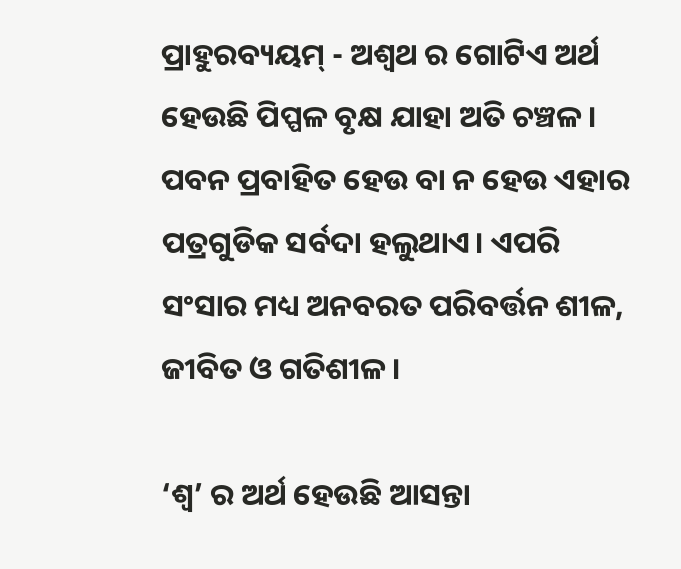ପ୍ରାହୁରବ୍ୟୟମ୍ - ଅଶ୍ଵଥ ର ଗୋଟିଏ ଅର୍ଥ ହେଉଛି ପିପ୍ପଳ ବୃକ୍ଷ ଯାହା ଅତି ଚଞ୍ଚଳ। ପବନ ପ୍ରବାହିତ ହେଉ ବା ନ ହେଉ ଏହାର ପତ୍ରଗୁଡିକ ସର୍ବଦା ହଲୁଥାଏ। ଏପରି ସଂସାର ମଧ୍ୟ ଅନବରତ ପରିବର୍ତ୍ତନ ଶୀଳ, ଜୀବିତ ଓ ଗତିଶୀଳ।

‘ଶ୍ୱ’ ର ଅର୍ଥ ହେଉଛି ଆସନ୍ତା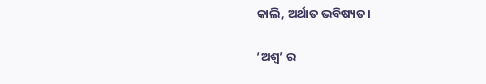କାଲି, ଅର୍ଥାତ ଭବିଷ୍ୟତ।

‘ଅଶ୍ୱ’ ର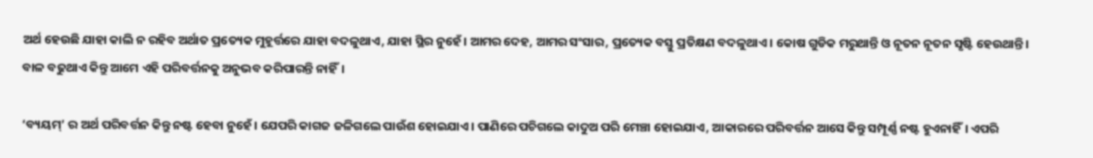ଅର୍ଥ ହେଉଛି ଯାହା କାଲି ନ ରହିବ ଅର୍ଥାତ ପ୍ରତ୍ୟେକ ମୁହୂର୍ତ୍ତରେ ଯାହା ବଦଳୁଥାଏ, ଯାହା ସ୍ଥିର ନୁହେଁ। ଆମର ଦେହ, ଆମର ସଂସାର, ପ୍ରତ୍ୟେକ ବସ୍ତୁ ପ୍ରତିକ୍ଷଣ ବଦଳୁଥାଏ। କୋଷ ଗୁଡିକ ମରୁଥାନ୍ତି ଓ ନୂତନ ନୂତନ ସୃଷ୍ଟି ହେଉଥାନ୍ତି। ବାଳ ବଢୁଥାଏ କିନ୍ତୁ ଆମେ ଏହି ପରିବର୍ତ୍ତନକୁ ଅନୁଭବ କରିପାରନ୍ତି ନାହିଁ।

‘ବ୍ୟୟମ୍’ ର ଅର୍ଥ ପରିବର୍ତ୍ତନ କିନ୍ତୁ ନଷ୍ଟ ହେବା ନୁହେଁ। ଯେପରି କାଗଜ ଜଳିଗଲେ ପାଉଁଶ ହୋଇଯାଏ। ପାଣିରେ ପଚିଗଲେ କାଦୁଅ ପରି ମେଞ୍ଚା ହୋଇଯାଏ, ଆକାରରେ ପରିବର୍ତ୍ତନ ଆସେ କିନ୍ତୁ ସମ୍ପୂର୍ଣ୍ଣ ନଷ୍ଟ ହୁଏନାହିଁ। ଏପରି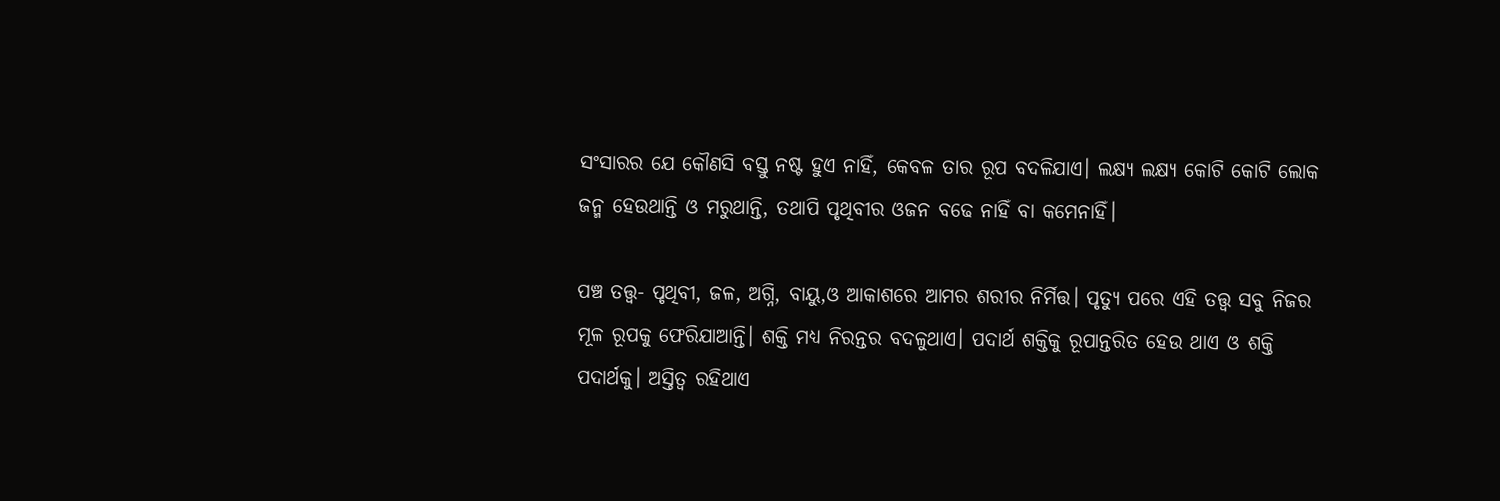ସଂସାରର ଯେ କୌଣସି ବସ୍ତୁ ନଷ୍ଟ ହୁଏ ନାହିଁ, କେବଳ ତାର ରୂପ ବଦଳିଯାଏ। ଲକ୍ଷ୍ୟ ଲକ୍ଷ୍ୟ କୋଟି କୋଟି ଲୋକ ଜନ୍ମ ହେଉଥାନ୍ତି ଓ ମରୁଥାନ୍ତି, ତଥାପି ପୃଥିବୀର ଓଜନ ବଢେ ନାହିଁ ବା କମେନାହିଁ।

ପଞ୍ଚ ତତ୍ତ୍ୱ- ପୃଥିବୀ, ଜଳ, ଅଗ୍ନି, ବାୟୁ,ଓ ଆକାଶରେ ଆମର ଶରୀର ନିର୍ମିତ୍ତ। ପୃତ୍ୟୁ ପରେ ଏହି ତତ୍ତ୍ୱ ସବୁ ନିଜର ମୂଳ ରୂପକୁ ଫେରିଯାଆନ୍ତି। ଶକ୍ତି ମଧ୍ୟ ନିରନ୍ତର ବଦଳୁଥାଏ। ପଦାର୍ଥ ଶକ୍ତିକୁ ରୂପାନ୍ତରିତ ହେଉ ଥାଏ ଓ ଶକ୍ତି ପଦାର୍ଥକୁ। ଅସ୍ତିତ୍ୱ ରହିଥାଏ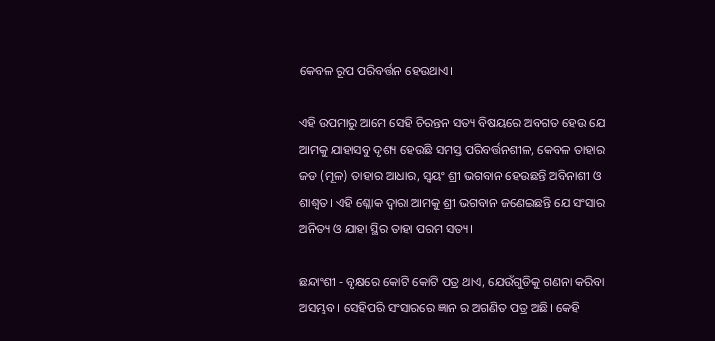କେବଳ ରୂପ ପରିବର୍ତ୍ତନ ହେଉଥାଏ।

ଏହି ଉପମାରୁ ଆମେ ସେହି ଚିରନ୍ତନ ସତ୍ୟ ବିଷୟରେ ଅବଗତ ହେଉ ଯେ ଆମକୁ ଯାହାସବୁ ଦୃଶ୍ୟ ହେଉଛି ସମସ୍ତ ପରିବର୍ତ୍ତନଶୀଳ, କେବଳ ତାହାର ଜଡ (ମୂଳ) ତାହାର ଆଧାର, ସ୍ୱୟଂ ଶ୍ରୀ ଭଗବାନ ହେଉଛନ୍ତି ଅବିନାଶୀ ଓ ଶାଶ୍ୱତ। ଏହି ଶ୍ଳୋକ ଦ୍ୱାରା ଆମକୁ ଶ୍ରୀ ଭଗବାନ ଜଣେଇଛନ୍ତି ଯେ ସଂସାର ଅନିତ୍ୟ ଓ ଯାହା ସ୍ଥିର ତାହା ପରମ ସତ୍ୟ।

ଛନ୍ଦାଂଶୀ - ବୃକ୍ଷରେ କୋଟି କୋଟି ପତ୍ର ଥାଏ, ଯେଉଁଗୁଡିକୁ ଗଣନା କରିବା ଅସମ୍ଭବ। ସେହିପରି ସଂସାରରେ ଜ୍ଞାନ ର ଅଗଣିତ ପତ୍ର ଅଛି। କେହି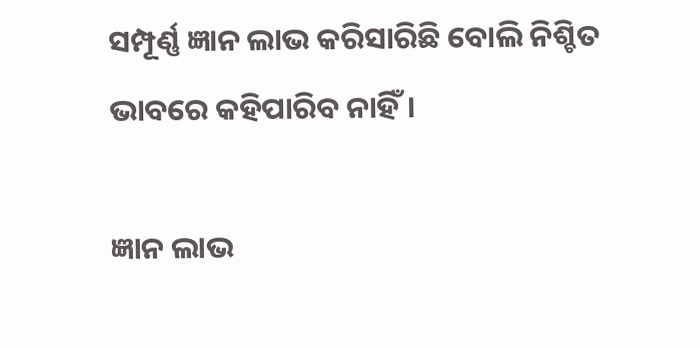ସମ୍ପୂର୍ଣ୍ଣ ଜ୍ଞାନ ଲାଭ କରିସାରିଛି ବୋଲି ନିଶ୍ଚିତ ଭାବରେ କହିପାରିବ ନାହିଁ।

ଜ୍ଞାନ ଲାଭ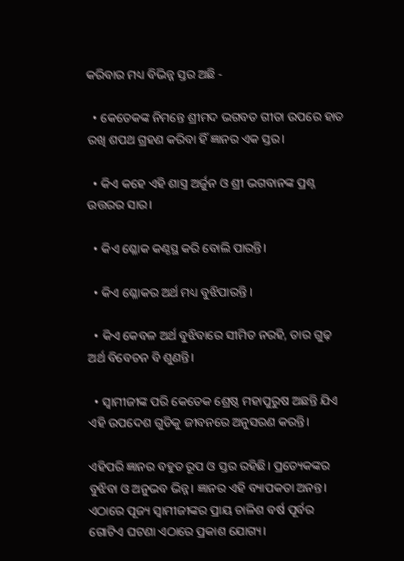କରିବାର ମଧ୍ୟ ବିଭିନ୍ନ ସ୍ତର ଅଛି -

  • କେତେକଙ୍କ ନିମନ୍ତେ ଶ୍ରୀମଦ ଭଗବତ ଗୀତା ଉପରେ ହାତ ରଖି ଶପଥ ଗ୍ରହଣ କରିବା ହିଁ ଜ୍ଞାନର ଏକ ସ୍ତର।

  • କିଏ କହେ ଏହି ଶାସ୍ତ୍ର ଅର୍ଜୁନ ଓ ଶ୍ରୀ ଭଗବାନଙ୍କ ପ୍ରଶ୍ନ ଉତ୍ତରର ସାର।

  • କିଏ ଶ୍ଳୋକ କଣ୍ଠସ୍ଥ କରି ବୋଲି ପାରନ୍ତି।

  • କିଏ ଶ୍ଳୋକର ଅର୍ଥ ମଧ୍ୟ ବୁଝିପାରନ୍ତି ।

  • କିଏ କେବଳ ଅର୍ଥ ବୁଝିବାରେ ସୀମିତ ନରହି, ତାର ଗୁଢ଼ ଅର୍ଥ ବିବେଚନ ବି ଶୁଣନ୍ତି।

  • ସ୍ୱାମୀଜୀଙ୍କ ପରି କେତେକ ଶ୍ରେଷ୍ଠ ମହାପୁରୁଷ ଅଛନ୍ତି ଯିଏ ଏହି ଉପଦେଶ ଗୁଡିକୁ ଜୀବନରେ ଅନୁସରଣ କରନ୍ତି।

ଏହିପରି ଜ୍ଞାନର ବହୁତ ରୂପ ଓ ସ୍ତର ରହିଛି। ପ୍ରତ୍ୟେକଙ୍କର ବୁଝିବା ଓ ଅନୁଭବ ଭିନ୍ନ। ଜ୍ଞାନର ଏହି ବ୍ୟାପକତା ଅନନ୍ତ। ଏଠାରେ ପୂଜ୍ୟ ସ୍ୱାମୀଜୀଙ୍କର ପ୍ରାୟ ଚାଳିଶ ବର୍ଷ ପୂର୍ବର ଗୋଟିଏ ଘଟଣା ଏଠାରେ ପ୍ରକାଶ ଯୋଗ୍ୟ।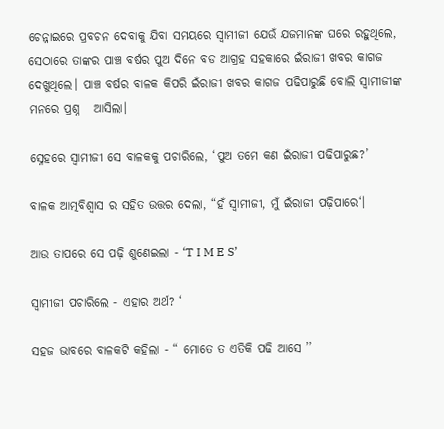ଚେନ୍ନାଇରେ ପ୍ରବଚନ ଦେବାକୁ ଯିବା ସମୟରେ ସ୍ୱାମୀଜୀ ଯେଉଁ ଯଜମାନଙ୍କ ଘରେ ରହୁଥିଲେ, ସେଠାରେ ତାଙ୍କର ପାଞ୍ଚ ବର୍ଷର ପୁଅ ଦିନେ ବଡ ଆଗ୍ରହ ସହକାରେ ଇଁରାଜୀ ଖବର କାଗଜ ଦେଖୁଥିଲେ। ପାଞ୍ଚ ବର୍ଷର ବାଳକ କିପରି ଇଁରାଜୀ ଖବର କାଗଜ ପଢିପାରୁଛି ବୋଲି ସ୍ୱାମୀଜୀଙ୍କ ମନରେ ପ୍ରଶ୍ନ   ଆସିଲା।

ସ୍ନେହରେ ସ୍ୱାମୀଜୀ ସେ ବାଳକକୁ ପଚାରିଲେ, ‘ପୁଅ ତମେ କଣ ଇଁରାଜୀ ପଢିପାରୁଛ?’

ବାଳକ ଆତ୍ମବିଶ୍ଵାସ ର ସହିତ ଉତ୍ତର ଦେଲା, “ହଁ ସ୍ୱାମୀଜୀ, ମୁଁ ଇଁରାଜୀ ପଢ଼ିପାରେ‘।

ଆଉ ତାପରେ ସେ ପଢ଼ି ଶୁଣେଇଲା - ‘T I M E S’

ସ୍ୱାମୀଜୀ ପଚାରିଲେ - ଏହାର ଅର୍ଥ? ‘

ସହଜ ଭାବରେ ବାଳକଟି କହିଲା - “ ମୋତେ ତ ଏତିକି ପଢି ଆସେ ’’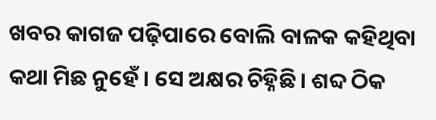ଖବର କାଗଜ ପଢ଼ିପାରେ ବୋଲି ବାଳକ କହିଥିବା କଥା ମିଛ ନୁହେଁ। ସେ ଅକ୍ଷର ଚିହ୍ନିଛି। ଶବ୍ଦ ଠିକ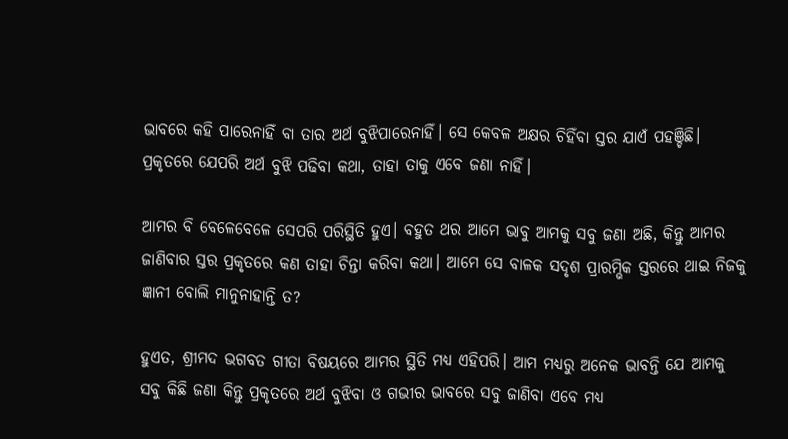ଭାବରେ କହି ପାରେନାହିଁ ବା ତାର ଅର୍ଥ ବୁଝିପାରେନାହିଁ। ସେ କେବଳ ଅକ୍ଷର ଚିହିଁବା ସ୍ତର ଯାଏଁ ପହଞ୍ଚିଛି। ପ୍ରକୃତରେ ଯେପରି ଅର୍ଥ ବୁଝି ପଢିବା କଥା, ତାହା ତାକୁ ଏବେ ଜଣା ନାହିଁ।

ଆମର ବି ବେଳେବେଳେ ସେପରି ପରିସ୍ଥିତି ହୁଏ। ବହୁତ ଥର ଆମେ ଭାବୁ ଆମକୁ ସବୁ ଜଣା ଅଛି, କିନ୍ତୁ ଆମର ଜାଣିବାର ସ୍ତର ପ୍ରକୃତରେ କଣ ତାହା ଚିନ୍ତା କରିବା କଥା। ଆମେ ସେ ବାଳକ ସଦୃଶ ପ୍ରାରମ୍ଭିକ ସ୍ତରରେ ଥାଇ ନିଜକୁ ଜ୍ଞାନୀ ବୋଲି ମାନୁନାହାନ୍ତି ତ?

ହୁଏତ, ଶ୍ରୀମଦ ଭଗବତ ଗୀତା ବିଷୟରେ ଆମର ସ୍ଥିତି ମଧ୍ୟ ଏହିପରି। ଆମ ମଧ୍ୟରୁ ଅନେକ ଭାବନ୍ତି ଯେ ଆମକୁ ସବୁ କିଛି ଜଣା କିନ୍ତୁ ପ୍ରକୃତରେ ଅର୍ଥ ବୁଝିବା ଓ ଗଭୀର ଭାବରେ ସବୁ ଜାଣିବା ଏବେ ମଧ୍ୟ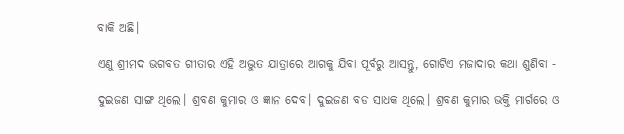ବାକି ଅଛି।

ଏଣୁ ଶ୍ରୀମଦ ଭଗବତ ଗୀତାର ଏହି ଅଦ୍ଭୁତ ଯାତ୍ରାରେ ଆଗକୁ ଯିବା ପୂର୍ବରୁ ଆସନ୍ତୁ, ଗୋଟିଏ ମଜାଦାର କଥା ଶୁଣିବା -

ଦୁଇଜଣ ସାଙ୍ଗ ଥିଲେ। ଶ୍ରବଣ କୁମାର ଓ ଜ୍ଞାନ ଦେବ। ଦୁଇଜଣ ବଡ ସାଧକ ଥିଲେ। ଶ୍ରବଣ କୁମାର ଭକ୍ତି ମାର୍ଗରେ ଓ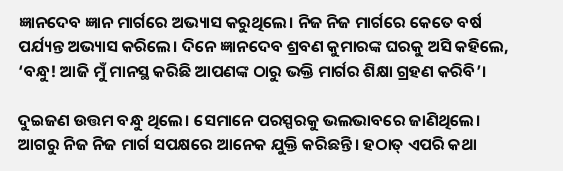ଜ୍ଞାନଦେବ ଜ୍ଞାନ ମାର୍ଗରେ ଅଭ୍ୟାସ କରୁଥିଲେ। ନିଜ ନିଜ ମାର୍ଗରେ କେତେ ବର୍ଷ ପର୍ଯ୍ୟନ୍ତ ଅଭ୍ୟାସ କରିଲେ। ଦିନେ ଜ୍ଞାନଦେବ ଶ୍ରବଣ କୁମାରଙ୍କ ଘରକୁ ଅସି କହିଲେ, ‘ବନ୍ଧୁ! ଆଜି ମୁଁ ମାନସ୍ଥ କରିଛି ଆପଣଙ୍କ ଠାରୁ ଭକ୍ତି ମାର୍ଗର ଶିକ୍ଷା ଗ୍ରହଣ କରିବି’।

ଦୁଇଜଣ ଉତ୍ତମ ବନ୍ଧୁ ଥିଲେ। ସେମାନେ ପରସ୍ପରକୁ ଭଲଭାବରେ ଜାଣିଥିଲେ। ଆଗରୁ ନିଜ ନିଜ ମାର୍ଗ ସପକ୍ଷରେ ଆନେକ ଯୁକ୍ତି କରିଛନ୍ତି। ହଠାତ୍‍‍ ଏପରି କଥା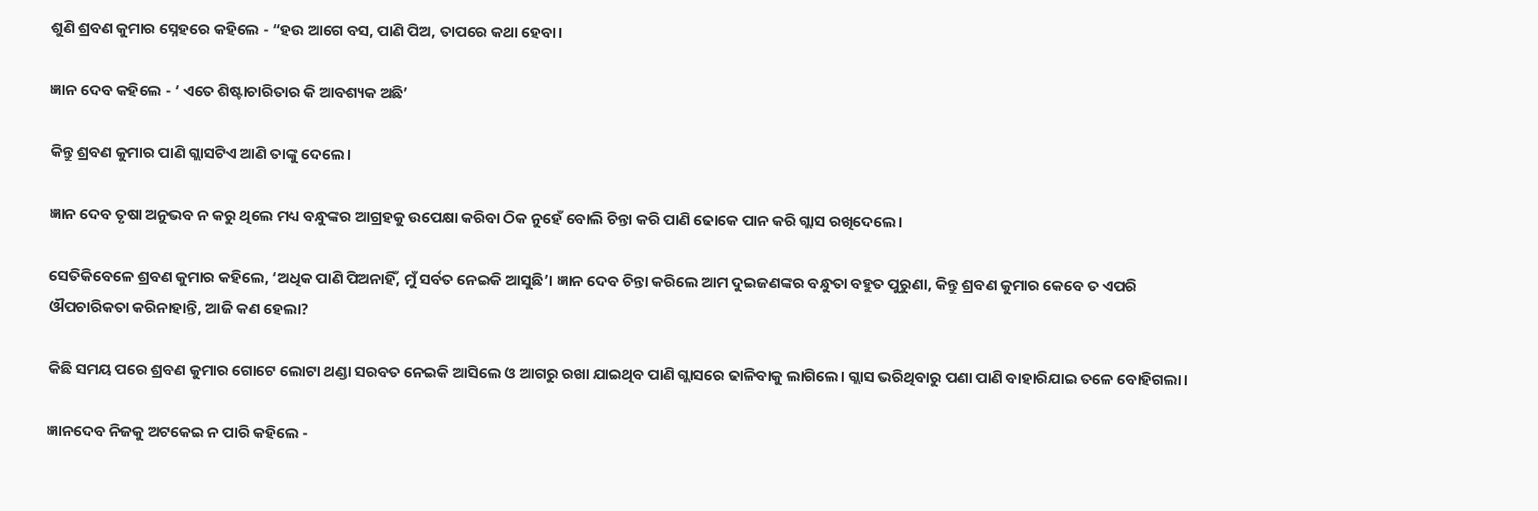ଶୁଣି ଶ୍ରବଣ କୁମାର ସ୍ନେହରେ କହିଲେ - “ହଉ ଆଗେ ବସ, ପାଣି ପିଅ, ତାପରେ କଥା ହେବା।

ଜ୍ଞାନ ଦେବ କହିଲେ - ‘ ଏତେ ଶିଷ୍ଟାଚାରିତାର କି ଆବଶ୍ୟକ ଅଛି’

କିନ୍ତୁ ଶ୍ରବଣ କୁମାର ପାଣି ଗ୍ଲାସଟିଏ ଆଣି ତାଙ୍କୁ ଦେଲେ।

ଜ୍ଞାନ ଦେବ ତୃଷା ଅନୁଭବ ନ କରୁ ଥିଲେ ମଧ୍ୟ ବନ୍ଧୁଙ୍କର ଆଗ୍ରହକୁ ଉପେକ୍ଷା କରିବା ଠିକ ନୁହେଁ ବୋଲି ଚିନ୍ତା କରି ପାଣି ଢୋକେ ପାନ କରି ଗ୍ଲାସ ରଖିଦେଲେ।

ସେତିକିବେଳେ ଶ୍ରବଣ କୁମାର କହିଲେ, ‘ଅଧିକ ପାଣି ପିଅନାହିଁ, ମୁଁ ସର୍ବତ ନେଇକି ଆସୁଛି’। ଜ୍ଞାନ ଦେବ ଚିନ୍ତା କରିଲେ ଆମ ଦୁଇଜଣଙ୍କର ବନ୍ଧୁତା ବହୁତ ପୁରୁଣା, କିନ୍ତୁ ଶ୍ରବଣ କୁମାର କେବେ ତ ଏପରି ଔପଚାରିକତା କରିନାହାନ୍ତି, ଆଜି କଣ ହେଲା?

କିଛି ସମୟ ପରେ ଶ୍ରବଣ କୁମାର ଗୋଟେ ଲୋଟା ଥଣ୍ଡା ସରବତ ନେଇକି ଆସିଲେ ଓ ଆଗରୁ ରଖା ଯାଇଥିବ ପାଣି ଗ୍ଲାସରେ ଢାଳିବାକୁ ଲାଗିଲେ। ଗ୍ଲାସ ଭରିଥିବାରୁ ପଣା ପାଣି ବାହାରିଯାଇ ତଳେ ବୋହିଗଲା।

ଜ୍ଞାନଦେବ ନିଜକୁ ଅଟକେଇ ନ ପାରି କହିଲେ -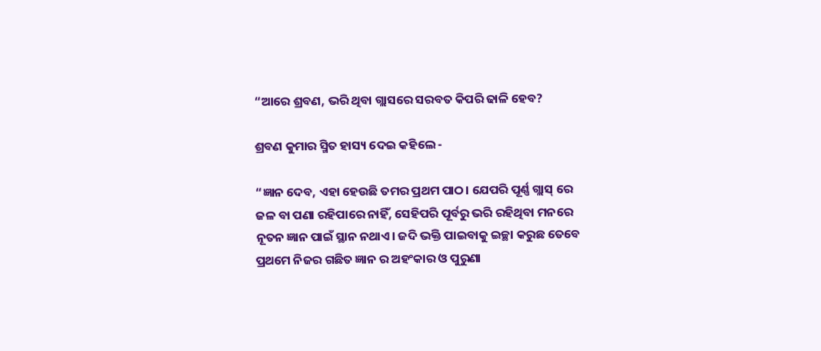“ଆରେ ଶ୍ରବଣ, ଭରି ଥିବା ଗ୍ଲାସରେ ସରବତ କିପରି ଢାଳି ହେବ?

ଶ୍ରବଣ କୁମାର ସ୍ମିତ ହାସ୍ୟ ଦେଇ କହିଲେ -

“ଜ୍ଞାନ ଦେବ, ଏହା ହେଉଛି ତମର ପ୍ରଥମ ପାଠ। ଯେପରି ପୂର୍ଣ୍ଣ ଗ୍ଲାସ୍‍‍ ରେ ଜଳ ବା ପଣା ରହିପାରେ ନାହିଁ, ସେହିପରି ପୂର୍ବରୁ ଭରି ରହିଥିବା ମନରେ ନୂତନ ଜ୍ଞାନ ପାଇଁ ସ୍ଥାନ ନଥାଏ। ଜଦି ଭକ୍ତି ପାଇବାକୁ ଇଚ୍ଛା କରୁଛ ତେବେ ପ୍ରଥମେ ନିଜର ଗଛିତ ଜ୍ଞାନ ର ଅହଂକାର ଓ ପୁରୁଣା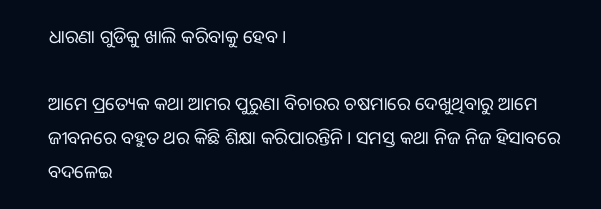ଧାରଣା ଗୁଡିକୁ ଖାଲି କରିବାକୁ ହେବ।

ଆମେ ପ୍ରତ୍ୟେକ କଥା ଆମର ପୁରୁଣା ବିଚାରର ଚଷମାରେ ଦେଖୁଥିବାରୁ ଆମେ ଜୀବନରେ ବହୁତ ଥର କିଛି ଶିକ୍ଷା କରିପାରନ୍ତିନି। ସମସ୍ତ କଥା ନିଜ ନିଜ ହିସାବରେ ବଦଳେଇ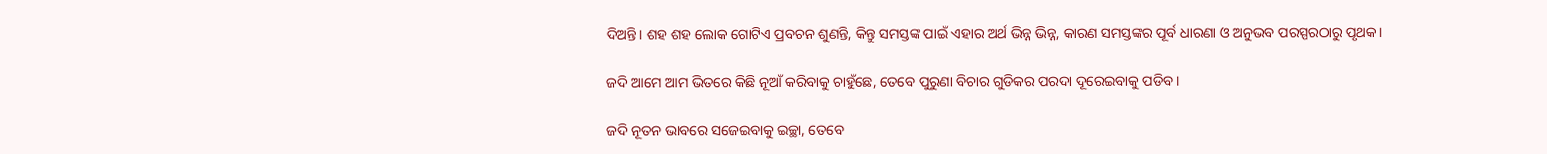ଦିଅନ୍ତି। ଶହ ଶହ ଲୋକ ଗୋଟିଏ ପ୍ରବଚନ ଶୁଣନ୍ତି, କିନ୍ତୁ ସମସ୍ତଙ୍କ ପାଇଁ ଏହାର ଅର୍ଥ ଭିନ୍ନ ଭିନ୍ନ, କାରଣ ସମସ୍ତଙ୍କର ପୂର୍ବ ଧାରଣା ଓ ଅନୁଭବ ପରସ୍ପରଠାରୁ ପୃଥକ।

ଜଦି ଆମେ ଆମ ଭିତରେ କିଛି ନୂଆଁ କରିବାକୁ ଚାହୁଁଛେ, ତେବେ ପୁରୁଣା ବିଚାର ଗୁଡିକର ପରଦା ଦୂରେଇବାକୁ ପଡିବ।

ଜଦି ନୂତନ ଭାବରେ ସଜେଇବାକୁ ଇଚ୍ଛା, ତେବେ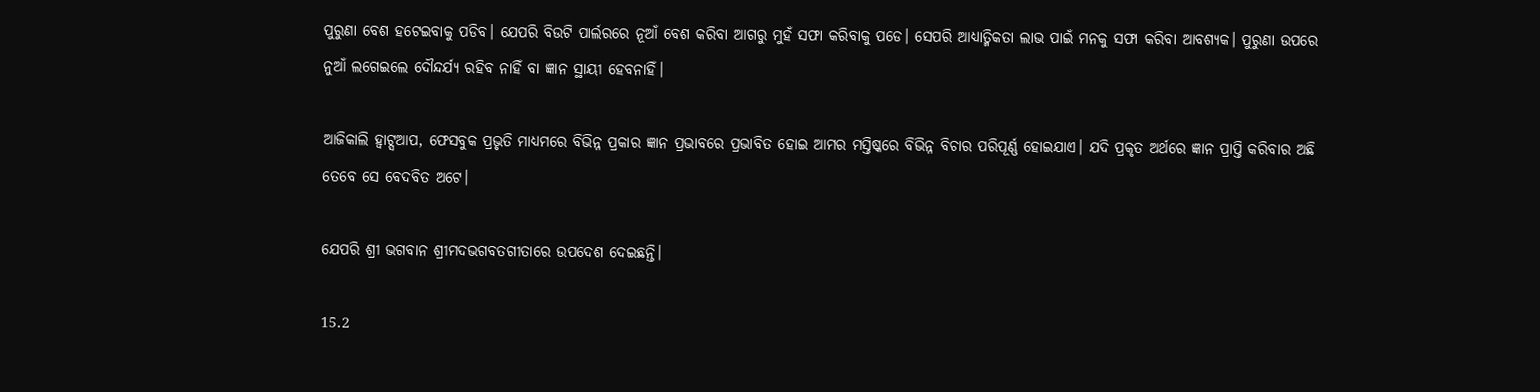ପୁରୁଣା ବେଶ ହଟେଇବାକୁ ପଡିବ। ଯେପରି ବିଉଟି ପାର୍ଲରରେ ନୂଆଁ ବେଶ କରିବା ଆଗରୁ ମୁହଁ ସଫା କରିବାକୁ ପଡେ। ସେପରି ଆଧ୍ୟାତ୍ମିକତା ଲାଭ ପାଇଁ ମନକୁ ସଫା କରିବା ଆବଶ୍ୟକ। ପୁରୁଣା ଉପରେ ନୁଆଁ ଲଗେଇଲେ ଦୌନ୍ଦର୍ଯ୍ୟ ରହିବ ନାହିଁ ବା ଜ୍ଞାନ ସ୍ଥାୟୀ ହେବନାହିଁ।

ଆଜିକାଲି ହ୍ଵାଟ୍ସଆପ, ଫେସବୁକ ପ୍ରଭୃତି ମାଧ୍ୟମରେ ବିଭିନ୍ନ ପ୍ରକାର ଜ୍ଞାନ ପ୍ରଭାବରେ ପ୍ରଭାବିତ ହୋଇ ଆମର ମସ୍ତିଷ୍କରେ ବିଭିନ୍ନ ବିଚାର ପରିପୂର୍ଣ୍ଣ ହୋଇଯାଏ। ଯଦି ପ୍ରକୃତ ଅର୍ଥରେ ଜ୍ଞାନ ପ୍ରାପ୍ତି କରିବାର ଅଛି ତେବେ ସେ ବେଦବିତ ଅଟେ।

ଯେପରି ଶ୍ରୀ ଭଗବାନ ଶ୍ରୀମଦଭଗବତଗୀତାରେ ଉପଦେଶ ଦେଇଛନ୍ତି।

15.2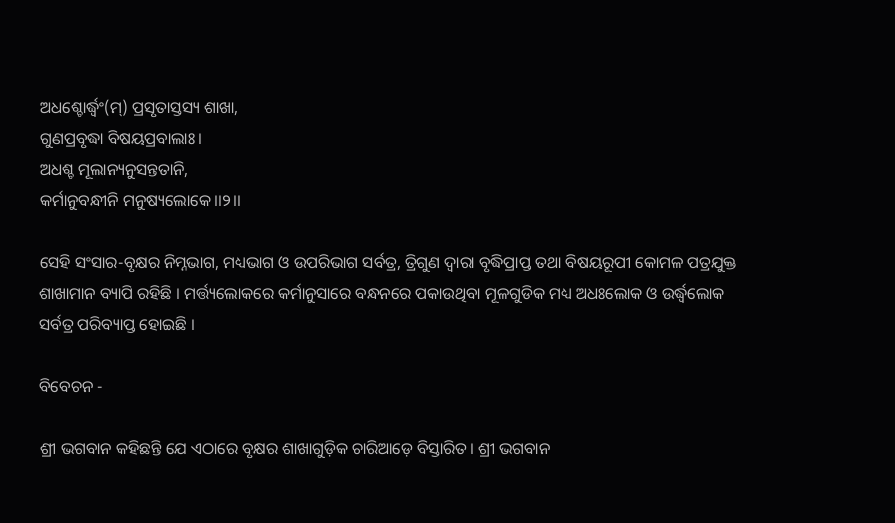ଅଧଶ୍ଚୋର୍ଦ୍ଧ୍ୱଂ(ମ୍) ପ୍ରସୃତାସ୍ତସ୍ୟ ଶାଖା,
ଗୁଣପ୍ରବୃଦ୍ଧା ବିଷୟପ୍ରବାଲାଃ।
ଅଧଶ୍ଚ ମୂଲାନ୍ୟନୁସନ୍ତତାନି,
କର୍ମାନୁବନ୍ଧୀନି ମନୁଷ୍ୟଲୋକେ।।୨।।

ସେହି ସଂସାର-ବୃକ୍ଷର ନିମ୍ନଭାଗ, ମଧ୍ୟଭାଗ ଓ ଉପରିଭାଗ ସର୍ବତ୍ର, ତ୍ରିଗୁଣ ଦ୍ବାରା ବୃଦ୍ଧିପ୍ରାପ୍ତ ତଥା ବିଷୟରୂପୀ କୋମଳ ପତ୍ରଯୁକ୍ତ ଶାଖାମାନ ବ୍ୟାପି ରହିଛି । ମର୍ତ୍ତ୍ୟଲୋକରେ କର୍ମାନୁସାରେ ବନ୍ଧନରେ ପକାଉଥିବା ମୂଳଗୁଡିକ ମଧ୍ୟ ଅଧଃଲୋକ ଓ ଉର୍ଦ୍ଧ୍ବଲୋକ ସର୍ବତ୍ର ପରିବ୍ୟାପ୍ତ ହୋଇଛି ।

ବିବେଚନ -

ଶ୍ରୀ ଭଗବାନ କହିଛନ୍ତି ଯେ ଏଠାରେ ବୃକ୍ଷର ଶାଖାଗୁଡ଼ିକ ଚାରିଆଡ଼େ ବିସ୍ତାରିତ। ଶ୍ରୀ ଭଗବାନ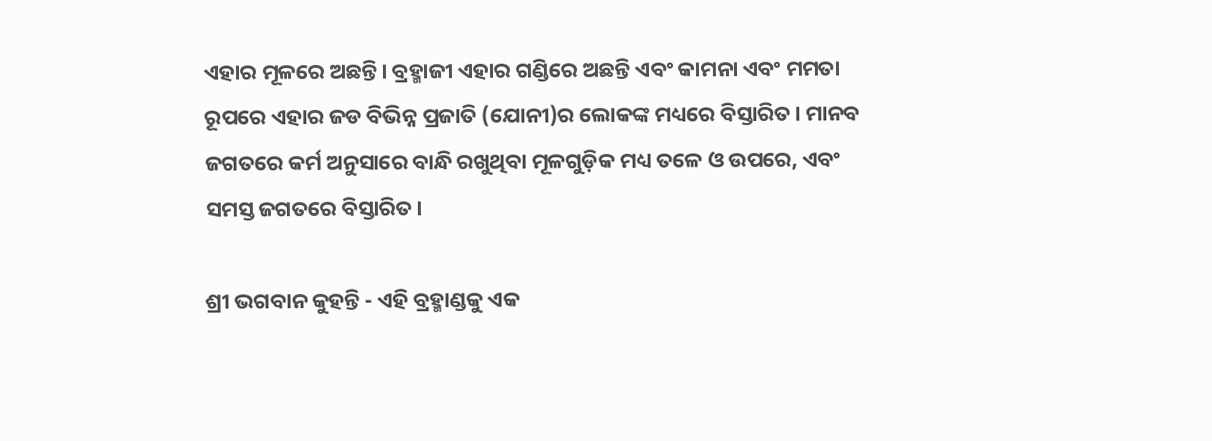ଏହାର ମୂଳରେ ଅଛନ୍ତି। ବ୍ରହ୍ମାଜୀ ଏହାର ଗଣ୍ଡିରେ ଅଛନ୍ତି ଏବଂ କାମନା ଏବଂ ମମତା ରୂପରେ ଏହାର ଜଡ ବିଭିନ୍ନ ପ୍ରଜାତି (ଯୋନୀ)ର ଲୋକଙ୍କ ମଧ୍ୟରେ ବିସ୍ତାରିତ। ମାନବ ଜଗତରେ କର୍ମ ଅନୁସାରେ ବାନ୍ଧି ରଖୁଥିବା ମୂଳଗୁଡ଼ିକ ମଧ୍ୟ ତଳେ ଓ ଉପରେ, ଏବଂ ସମସ୍ତ ଜଗତରେ ବିସ୍ତାରିତ।

ଶ୍ରୀ ଭଗବାନ କୁହନ୍ତି - ଏହି ବ୍ରହ୍ମାଣ୍ଡକୁ ଏକ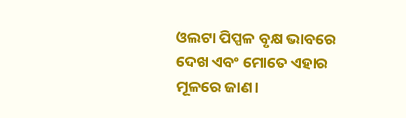ଓଲଟା ପିପ୍ପଳ ବୃକ୍ଷ ଭାବରେ ଦେଖ ଏବଂ ମୋତେ ଏହାର ମୂଳରେ ଜାଣ।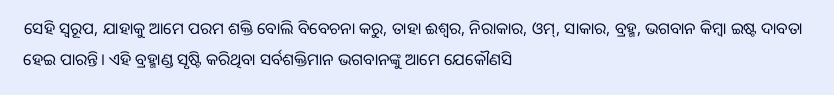ସେହି ସ୍ୱରୂପ, ଯାହାକୁ ଆମେ ପରମ ଶକ୍ତି ବୋଲି ବିବେଚନା କରୁ, ତାହା ଈଶ୍ୱର, ନିରାକାର, ଓମ୍, ସାକାର, ବ୍ରହ୍ମ, ଭଗବାନ କିମ୍ବା ଇଷ୍ଟ ଦାବତା ହେଇ ପାରନ୍ତି। ଏହି ବ୍ରହ୍ମାଣ୍ଡ ସୃଷ୍ଟି କରିଥିବା ସର୍ବଶକ୍ତିମାନ ଭଗବାନଙ୍କୁ ଆମେ ଯେକୌଣସି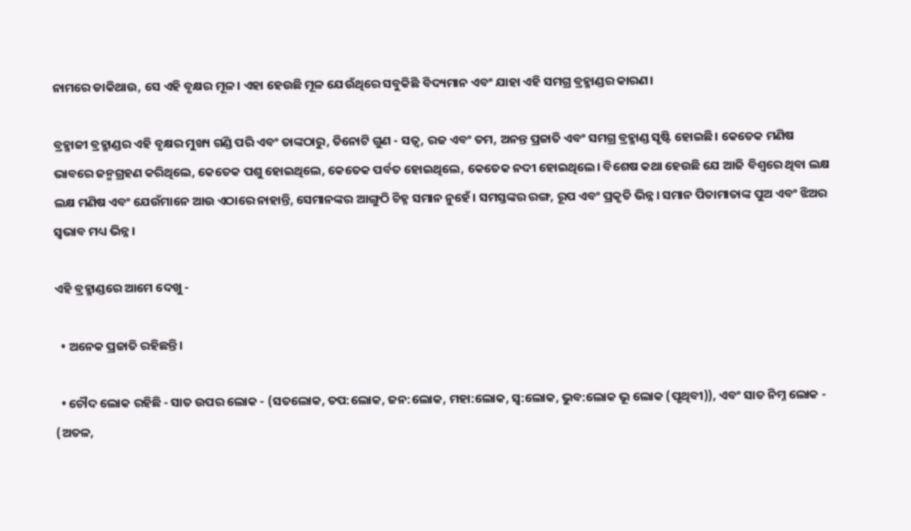ନାମରେ ଡାକିଥାଉ, ସେ ଏହି ବୃକ୍ଷର ମୂଳ। ଏହା ହେଉଛି ମୂଳ ଯେଉଁଥିରେ ସବୁକିଛି ବିଦ୍ୟମାନ ଏବଂ ଯାହା ଏହି ସମଗ୍ର ବ୍ରହ୍ମାଣ୍ଡର କାରଣ।

ବ୍ରହ୍ମାଜୀ ବ୍ରହ୍ମାଣ୍ଡର ଏହି ବୃକ୍ଷର ମୁଖ୍ୟ ଗଣ୍ଡି ପରି ଏବଂ ତାଙ୍କଠାରୁ, ତିନୋଟି ଗୁଣ - ସତ୍ୱ, ରଜ ଏବଂ ତମ, ଅନନ୍ତ ପ୍ରଜାତି ଏବଂ ସମଗ୍ର ବ୍ରହ୍ମାଣ୍ଡ ସୃଷ୍ଟି ହୋଇଛି। କେତେକ ମଣିଷ ଭାବରେ ଜନ୍ମଗ୍ରହଣ କରିଥିଲେ, କେତେକ ପଶୁ ହୋଇଥିଲେ, କେତେକ ପର୍ବତ ହୋଇଥିଲେ, କେତେକ ନଦୀ ହୋଇଥିଲେ। ବିଶେଷ କଥା ହେଉଛି ଯେ ଆଜି ବିଶ୍ୱରେ ଥିବା ଲକ୍ଷ ଲକ୍ଷ ମଣିଷ ଏବଂ ଯେଉଁମାନେ ଆଉ ଏଠାରେ ନାହାନ୍ତି, ସେମାନଙ୍କର ଆଙ୍ଗୁଠି ଚିହ୍ନ ସମାନ ନୁହେଁ। ସମସ୍ତଙ୍କର ରଙ୍ଗ, ରୂପ ଏବଂ ପ୍ରକୃତି ଭିନ୍ନ। ସମାନ ପିତାମାତାଙ୍କ ପୁଅ ଏବଂ ଝିଅର ସ୍ୱଭାବ ମଧ୍ୟ ଭିନ୍ନ।

ଏହି ବ୍ରହ୍ମାଣ୍ଡରେ ଆମେ ଦେଖୁ -

  • ଅନେକ ପ୍ରଜାତି ରହିଛନ୍ତି।

  • ଚୌଦ ଲୋକ ରହିଛି - ସାତ ଉପର ଲୋକ - (ସତଲୋକ, ତପ:ଲୋକ, ଜନ:ଲୋକ, ମହା:ଲୋକ, ସ୍ୱ:ଲୋକ, ଭୁବ:ଲୋକ ଭୂ ଲୋକ (ପୃଥିବୀ)), ଏବଂ ସାତ ନିମ୍ନ ଲୋକ - (ଅତଳ,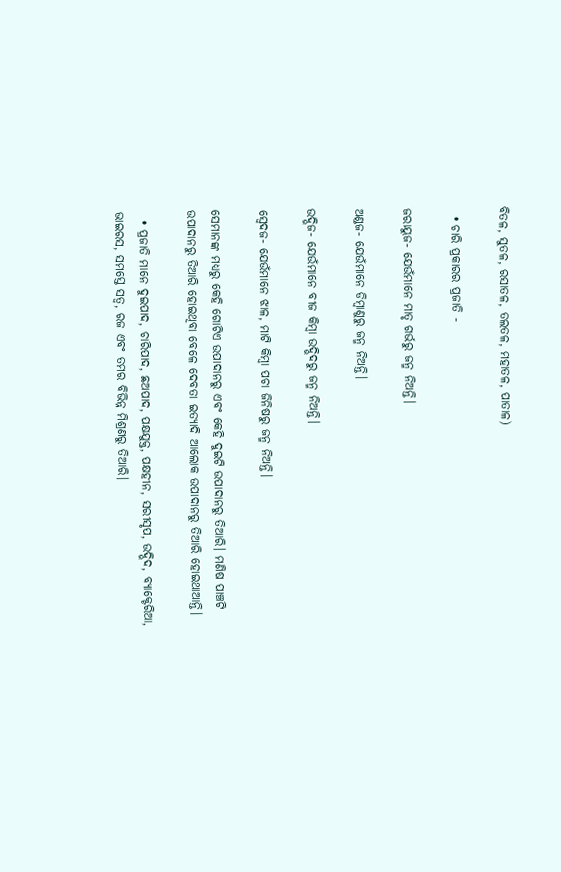ବିତଳ, ସୁତଳ, ରସାତଳ, ତଲତଳ, ମହାତଳ, ପାତାଳ)

  • ଚାରି ପ୍ରକାରର ପ୍ରଜାତି -

ଜରାୟୁଜ- ଯେଉଁମାନେ ମାତୃ ଗର୍ଭରୁ ଜନ୍ମ ନିଅନ୍ତି।

ଅଣ୍ଡଜ- ଯେଉଁମାନେ ଡିମ୍ବାଣୁରୁ ଜନ୍ମ ନିଅନ୍ତି।

ଉଦ୍ଭିଜ- ଯେଉଁମାନେ ବୀଜ କିମ୍ବା ଉଦ୍ଭିଦରୁ ଜନ୍ମ ନିଅନ୍ତି।

ସ୍ୱେଦଜ- ଯେଉଁମାନେ ଝାଳ, ମାଟି କିମ୍ବା ପଚା ଜିନିଷରୁ ଜନ୍ମ ନିଅନ୍ତି।

ସେମାନଙ୍କ ମଧ୍ୟରୁ କେହି ଗୋଟିଏ ଉପାଦାନରୁ ଏବଂ କେହି ଦୁଇଟି ଉପାଦାନରୁ ତିଆରି। ମଣିଷ ପାଞ୍ଚଟି ଉପାଦାନରୁ ତିଆରି ହୋଇଥିବା ବେଳେ ଦେବତା ଇତ୍ୟାଦି ଆଲୋକ ଉପାଦାନରୁ ତିଆରି ହୋଇଥାଆନ୍ତି।

  • ପ୍ରଜାତି ମାନେ ଦୁଇପାଦ, ଚାରିପାଦ, ଛଅପାଦ, ପକ୍ଷଯୁକ୍ତ, ପକ୍ଷହୀନ, ସରୀସୃପ, ଉଦ୍ଭିଦ, ବ୍ୟାକ୍ଟେରିଆ, ଭାଇରସ, ସମସ୍ତେ ସତ୍ୱ, ରଜ ଏବଂ ତମର ବିଭିନ୍ନ ମିଶ୍ରଣରୁ ତିଆରି।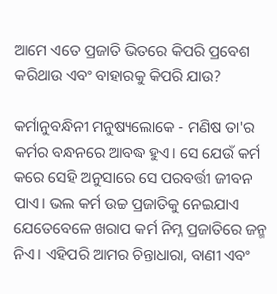ଆମେ ଏତେ ପ୍ରଜାତି ଭିତରେ କିପରି ପ୍ରବେଶ କରିଥାଉ ଏବଂ ବାହାରକୁ କିପରି ଯାଉ?

କର୍ମାନୁବନ୍ଧିନୀ ମନୁଷ୍ୟଲୋକେ - ମଣିଷ ତା'ର କର୍ମର ବନ୍ଧନରେ ଆବଦ୍ଧ ହୁଏ। ସେ ଯେଉଁ କର୍ମ କରେ ସେହି ଅନୁସାରେ ସେ ପରବର୍ତ୍ତୀ ଜୀବନ ପାଏ। ଭଲ କର୍ମ ଉଚ୍ଚ ପ୍ରଜାତିକୁ ନେଇଯାଏ ଯେତେବେଳେ ଖରାପ କର୍ମ ନିମ୍ନ ପ୍ରଜାତିରେ ଜନ୍ମ ନିଏ। ଏହିପରି ଆମର ଚିନ୍ତାଧାରା, ବାଣୀ ଏବଂ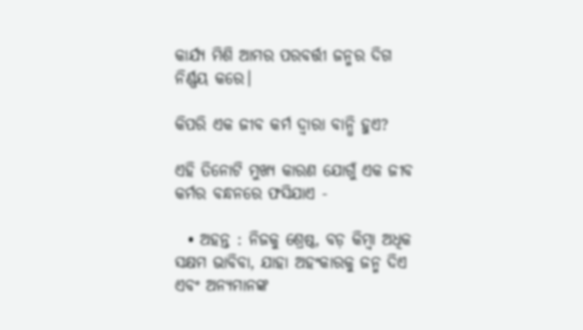କାର୍ଯ୍ୟ ମିଶି ଆମର ପରବର୍ତ୍ତୀ ଜନ୍ମର ଦିଗ ନିର୍ଣ୍ଣୟ କରେ।

କିପରି ଏକ ଜୀବ କର୍ମ ଦ୍ୱାରା ବାନ୍ଧି ହୁଏ?

ଏହି ତିନୋଟି ମୁଖ୍ୟ କାରଣ ଯୋଗୁଁ ଏକ ଜୀବ କର୍ମର ବନ୍ଧନରେ ଫସିଯାଏ -

  • ଅହନ୍ତ : ନିଜକୁ ଶ୍ରେଷ୍ଠ, ବଡ଼ କିମ୍ବା ଅଧିକ ସକ୍ଷମ ଭାବିବା, ଯାହା ଅହଂକାରକୁ ଜନ୍ମ ଦିଏ ଏବଂ ଅନ୍ୟମାନଙ୍କ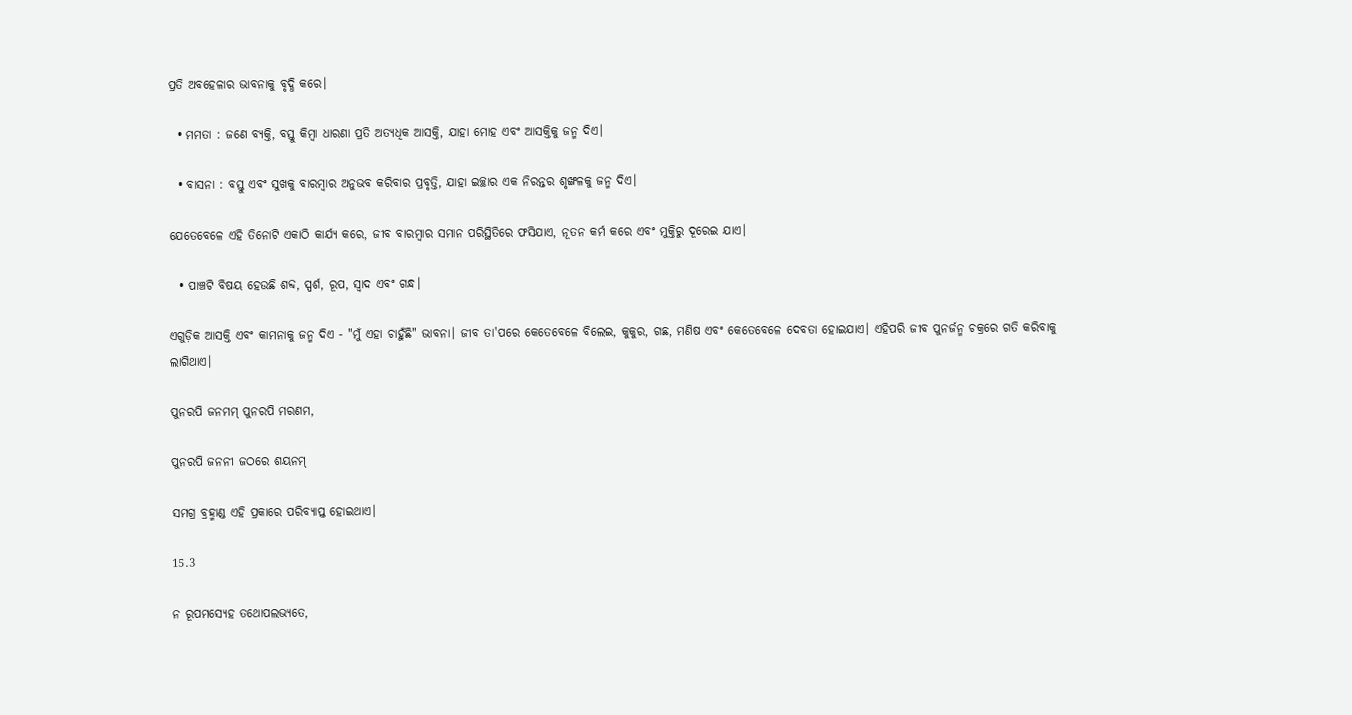ପ୍ରତି ଅବହେଳାର ଭାବନାକୁ ବୃଦ୍ଧି କରେ।

  • ମମତା : ଜଣେ ବ୍ୟକ୍ତି, ବସ୍ତୁ କିମ୍ବା ଧାରଣା ପ୍ରତି ଅତ୍ୟଧିକ ଆସକ୍ତି, ଯାହା ମୋହ ଏବଂ ଆସକ୍ତିକୁ ଜନ୍ମ ଦିଏ।

  • ବାସନା : ବସ୍ତୁ ଏବଂ ସୁଖକୁ ବାରମ୍ବାର ଅନୁଭବ କରିବାର ପ୍ରବୃତ୍ତି, ଯାହା ଇଚ୍ଛାର ଏକ ନିରନ୍ତର ଶୃଙ୍ଖଳକୁ ଜନ୍ମ ଦିଏ।

ଯେତେବେଳେ ଏହି ତିନୋଟି ଏକାଠି କାର୍ଯ୍ୟ କରେ, ଜୀବ ବାରମ୍ବାର ସମାନ ପରିସ୍ଥିତିରେ ଫସିଯାଏ, ନୂତନ କର୍ମ କରେ ଏବଂ ମୁକ୍ତିରୁ ଦୂରେଇ ଯାଏ।

  • ପାଞ୍ଚଟି ବିଷୟ ହେଉଛି ଶବ୍ଦ, ସ୍ପର୍ଶ, ରୂପ, ସ୍ୱାଦ ଏବଂ ଗନ୍ଧ।

ଏଗୁଡ଼ିକ ଆସକ୍ତି ଏବଂ କାମନାକୁ ଜନ୍ମ ଦିଏ - "ମୁଁ ଏହା ଚାହୁଁଛି" ଭାବନା। ଜୀବ ତା'ପରେ କେତେବେଳେ ବିଲେଇ, କୁକୁର, ଗଛ, ମଣିଷ ଏବଂ କେତେବେଳେ ଦେବତା ହୋଇଯାଏ। ଏହିପରି ଜୀବ ପୁନର୍ଜନ୍ମ ଚକ୍ରରେ ଗତି କରିବାକୁ ଲାଗିଥାଏ।

ପୁନରପି ଜନମମ୍‌ ପୁନରପି ମରଣମ,

ପୁନରପି ଜନନୀ ଜଠରେ ଶୟନମ୍

ସମଗ୍ର ବ୍ରହ୍ମାଣ୍ଡ ଏହି ପ୍ରକାରେ ପରିବ୍ୟାପ୍ତ ହୋଇଥାଏ।

15.3

ନ ରୂପମସ୍ୟେହ ତଥୋପଲଭ୍ୟତେ,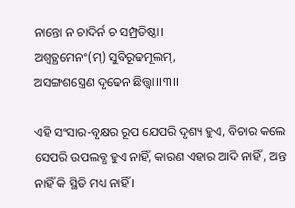ନାନ୍ତୋ ନ ଚାଦିର୍ନ ଚ ସମ୍ପ୍ରତିଷ୍ଠା।
ଅଶ୍ୱତ୍ଥମେନଂ(ମ୍) ସୁବିରୂଢମୂଲମ୍,
ଅସଙ୍ଗଶସ୍ତ୍ରେଣ ଦୃଢେନ ଛିତ୍ତ୍ୱା।।୩।।

ଏହି ସଂସାର-ବୃକ୍ଷର ରୂପ ଯେପରି ଦୃଶ୍ୟ ହୁଏ, ବିଚାର କଲେ ସେପରି ଉପଲବ୍ଧ ହୁଏ ନାହିଁ, କାରଣ ଏହାର ଆଦି ନାହିଁ , ଅନ୍ତ ନାହିଁ କି ସ୍ଥିତି ମଧ୍ୟ ନାହିଁ ।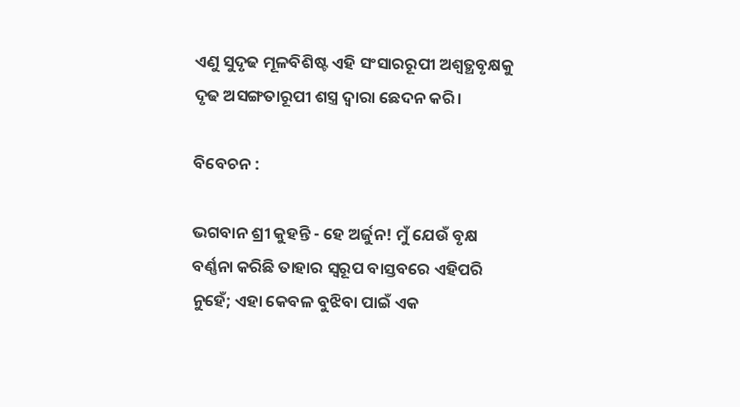ଏଣୁ ସୁଦୃଢ ମୂଳବିଶିଷ୍ଟ ଏହି ସଂସାରରୂପୀ ଅଶ୍ବତ୍ଥବୃକ୍ଷକୁ ଦୃଢ ଅସଙ୍ଗତାରୂପୀ ଶସ୍ତ୍ର ଦ୍ବାରା ଛେଦନ କରି।

ବିବେଚନ :

ଭଗବାନ ଶ୍ରୀ କୁହନ୍ତି - ହେ ଅର୍ଜୁନ! ମୁଁ ଯେଉଁ ବୃକ୍ଷ ବର୍ଣ୍ଣନା କରିଛି ତାହାର ସ୍ୱରୂପ ବାସ୍ତବରେ ଏହିପରି ନୁହେଁ; ଏହା କେବଳ ବୁଝିବା ପାଇଁ ଏକ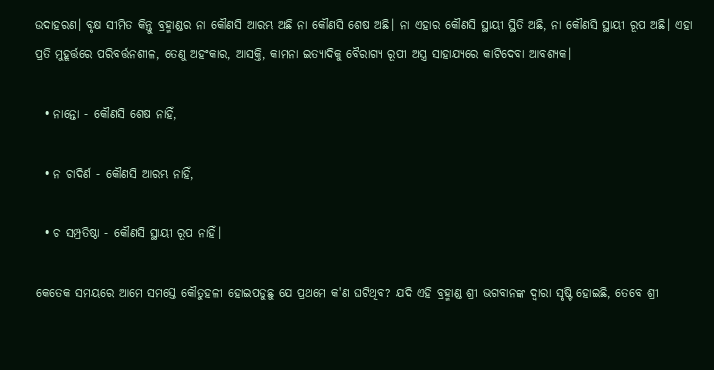ଉଦାହରଣ। ବୃକ୍ଷ ସୀମିତ କିନ୍ତୁ ବ୍ରହ୍ମାଣ୍ଡର ନା କୌଣସି ଆରମ୍ଭ ଅଛି ନା କୌଣସି ଶେଷ ଅଛି। ନା ଏହାର କୌଣସି ସ୍ଥାୟୀ ସ୍ଥିତି ଅଛି, ନା କୌଣସି ସ୍ଥାୟୀ ରୂପ ଅଛି। ଏହା ପ୍ରତି ମୁହୂର୍ତ୍ତରେ ପରିବର୍ତ୍ତନଶୀଳ, ତେଣୁ ଅହଂକାର, ଆସକ୍ତି, କାମନା ଇତ୍ୟାଦିକୁ ବୈରାଗ୍ୟ ରୂପୀ ଅସ୍ତ୍ର ସାହାଯ୍ୟରେ କାଟିଦେବା ଆବଶ୍ୟକ।

  • ନାନ୍ତୋ - କୌଣସି ଶେଷ ନାହିଁ,

  • ନ ଚାଦିର୍ଣ - କୌଣସି ଆରମ୍ଭ ନାହିଁ,

  • ଚ ସମ୍ପ୍ରତିଷ୍ଠା - କୌଣସି ସ୍ଥାୟୀ ରୂପ ନାହିଁ।

କେତେକ ସମୟରେ ଆମେ ସମସ୍ତେ କୌତୁହଳୀ ହୋଇପଡୁଛୁ ଯେ ପ୍ରଥମେ କ'ଣ ଘଟିଥିବ? ଯଦି ଏହି ବ୍ରହ୍ମାଣ୍ଡ ଶ୍ରୀ ଭଗବାନଙ୍କ ଦ୍ୱାରା ସୃଷ୍ଟି ହୋଇଛି, ତେବେ ଶ୍ରୀ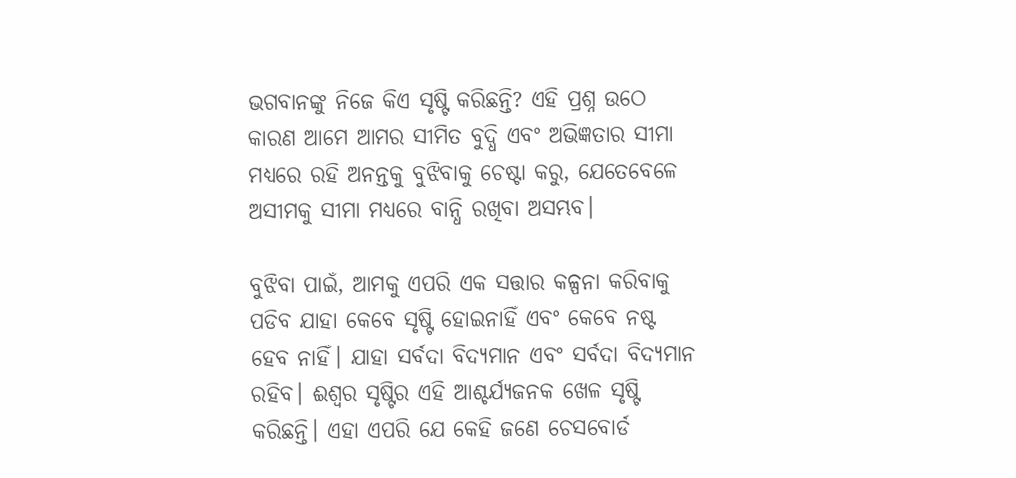ଭଗବାନଙ୍କୁ ନିଜେ କିଏ ସୃଷ୍ଟି କରିଛନ୍ତି? ଏହି ପ୍ରଶ୍ନ ଉଠେ କାରଣ ଆମେ ଆମର ସୀମିତ ବୁଦ୍ଧି ଏବଂ ଅଭିଜ୍ଞତାର ସୀମା ମଧ୍ୟରେ ରହି ଅନନ୍ତକୁ ବୁଝିବାକୁ ଚେଷ୍ଟା କରୁ, ଯେତେବେଳେ ଅସୀମକୁ ସୀମା ମଧ୍ୟରେ ବାନ୍ଧି ରଖିବା ଅସମ୍ଭବ।

ବୁଝିବା ପାଇଁ, ଆମକୁ ଏପରି ଏକ ସତ୍ତାର କଳ୍ପନା କରିବାକୁ ପଡିବ ଯାହା କେବେ ସୃଷ୍ଟି ହୋଇନାହିଁ ଏବଂ କେବେ ନଷ୍ଟ ହେବ ନାହିଁ। ଯାହା ସର୍ବଦା ବିଦ୍ୟମାନ ଏବଂ ସର୍ବଦା ବିଦ୍ୟମାନ ରହିବ। ଈଶ୍ୱର ସୃଷ୍ଟିର ଏହି ଆଶ୍ଚର୍ଯ୍ୟଜନକ ଖେଳ ସୃଷ୍ଟି କରିଛନ୍ତି। ଏହା ଏପରି ଯେ କେହି ଜଣେ ଚେସବୋର୍ଡ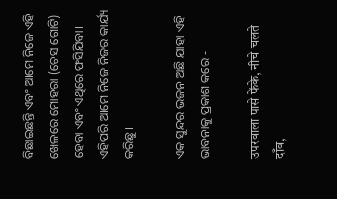ବିଛାଇଛନ୍ତି ଏବଂ ଆମେ ନିଜେ ଏହି ଖେଳରେ ମୋହରା (ଚେସ ଗୋଟି) ହେବା ଏବଂ ଏଥିରେ ଫସିଯିବା। ଏହିପରି ଆମେ ନିଜେ ନିଜର କାର୍ଯ୍ୟ କରିଛୁ।

ଏକ ସୁନ୍ଦର ଭଜନ ଅଛି ଯାହା ଏହି ଭାବନାକୁ ପ୍ରକାଶ କରେ -

उपरवाला पासे फेंके, नीचे चलते दाँव,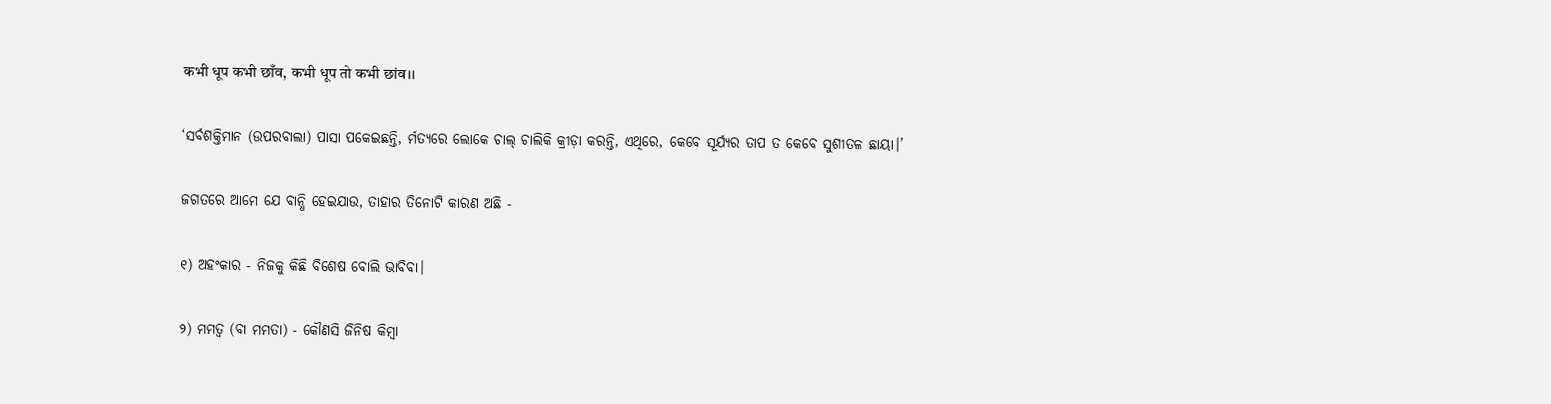कभी धूप कभी छाँव, कभी धूप तो कभी छांव।।

‘ସର୍ବଶକ୍ତିମାନ (ଉପରବାଲା) ପାସା ପକେଇଛନ୍ତି, ର୍ମତ‍୍ୟରେ ଲୋକେ ଚାଲ୍‍‍ ଚାଲିକି କ୍ରୀଡ଼ା କରନ୍ତି, ଏଥିରେ, କେବେ ସୂର୍ଯ୍ୟର ତାପ ତ କେବେ ସୁଶୀତଳ ଛାୟା।’

ଜଗତରେ ଆମେ ଯେ ବାନ୍ଧି ହେଇଯାଉ, ତାହାର ତିନୋଟି କାରଣ ଅଛି -

୧) ଅହଂକାର - ନିଜକୁ କିଛି ବିଶେଷ ବୋଲି ଭାବିବା।

୨) ମମତ୍ୱ (ବା ମମତା) - କୌଣସି ଜିନିଷ କିମ୍ବା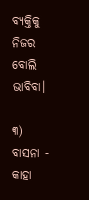ବ୍ୟକ୍ତିକୁ ନିଜର ବୋଲି ଭାବିବା।

୩) ବାସନା - କାହା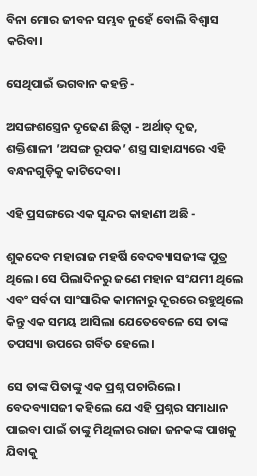ବିନା ମୋର ଜୀବନ ସମ୍ଭବ ନୁହେଁ ବୋଲି ବିଶ୍ୱାସ କରିବା।

ସେଥିପାଇଁ ଭଗବାନ କହନ୍ତି -

ଅସଙ୍ଗଶସ୍ତ୍ରେନ ଦୃଢେଣ ଛିତ୍ୱା - ଅର୍ଥାତ୍‍‍ ଦୃଢ, ଶକ୍ତିଶାଳୀ ’ଅସଙ୍ଗ ରୂପକ’ ଶସ୍ତ୍ର ସାହାଯ୍ୟରେ ଏହି ବନ୍ଧନଗୁଡ଼ିକୁ କାଟିଦେବା।

ଏହି ପ୍ରସଙ୍ଗରେ ଏକ ସୁନ୍ଦର କାହାଣୀ ଅଛି -

ଶୁକଦେବ ମହାରାଜ ମହର୍ଷି ବେଦବ୍ୟାସଜୀଙ୍କ ପୁତ୍ର ଥିଲେ। ସେ ପିଲାଦିନରୁ ଜଣେ ମହାନ ସଂଯମୀ ଥିଲେ ଏବଂ ସର୍ବଦା ସାଂସାରିକ କାମନାରୁ ଦୂରରେ ରହୁଥିଲେ କିନ୍ତୁ ଏକ ସମୟ ଆସିଲା ଯେତେବେଳେ ସେ ତାଙ୍କ ତପସ୍ୟା ଉପରେ ଗର୍ବିତ ହେଲେ।

ସେ ତାଙ୍କ ପିତାଙ୍କୁ ଏକ ପ୍ରଶ୍ନ ପଚାରିଲେ। ବେଦବ୍ୟାସଜୀ କହିଲେ ଯେ ଏହି ପ୍ରଶ୍ନର ସମାଧାନ ପାଇବା ପାଇଁ ତାଙ୍କୁ ମିଥିଳାର ରାଜା ଜନକଙ୍କ ପାଖକୁ ଯିବାକୁ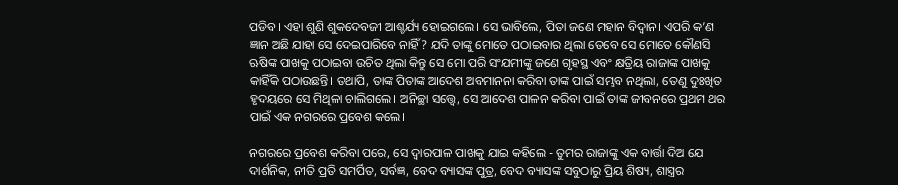ପଡିବ। ଏହା ଶୁଣି ଶୁକଦେବଜୀ ଆଶ୍ଚର୍ଯ୍ୟ ହୋଇଗଲେ। ସେ ଭାବିଲେ, ପିତା ଜଣେ ମହାନ ବିଦ୍ୱାନ। ଏପରି କ’ଣ ଜ୍ଞାନ ଅଛି ଯାହା ସେ ଦେଇପାରିବେ ନାହିଁ? ଯଦି ତାଙ୍କୁ ମୋତେ ପଠାଇବାର ଥିଲା ତେବେ ସେ ମୋତେ କୌଣସି ଋଷିଙ୍କ ପାଖକୁ ପଠାଇବା ଉଚିତ ଥିଲା କିନ୍ତୁ ସେ ମୋ ପରି ସଂଯମୀଙ୍କୁ ଜଣେ ଗୃହସ୍ଥ ଏବଂ କ୍ଷତ୍ରିୟ ରାଜାଙ୍କ ପାଖକୁ କାହିଁକି ପଠାଉଛନ୍ତି। ତଥାପି, ତାଙ୍କ ପିତାଙ୍କ ଆଦେଶ ଅବମାନନା କରିବା ତାଙ୍କ ପାଇଁ ସମ୍ଭବ ନଥିଲା, ତେଣୁ ଦୁଃଖିତ ହୃଦୟରେ ସେ ମିଥିଳା ଚାଲିଗଲେ। ଅନିଚ୍ଛା ସତ୍ତ୍ୱେ, ସେ ଆଦେଶ ପାଳନ କରିବା ପାଇଁ ତାଙ୍କ ଜୀବନରେ ପ୍ରଥମ ଥର ପାଇଁ ଏକ ନଗରରେ ପ୍ରବେଶ କଲେ।

ନଗରରେ ପ୍ରବେଶ କରିବା ପରେ, ସେ ଦ୍ୱାରପାଳ ପାଖକୁ ଯାଇ କହିଲେ - ତୁମର ରାଜାଙ୍କୁ ଏକ ବାର୍ତ୍ତା ଦିଅ ଯେ ଦାର୍ଶନିକ, ନୀତି ପ୍ରତି ସମର୍ପିତ, ସର୍ବଜ୍ଞ, ବେଦ ବ୍ୟାସଙ୍କ ପୁତ୍ର, ବେଦ ବ୍ୟାସଙ୍କ ସବୁଠାରୁ ପ୍ରିୟ ଶିଷ୍ୟ, ଶାସ୍ତ୍ରର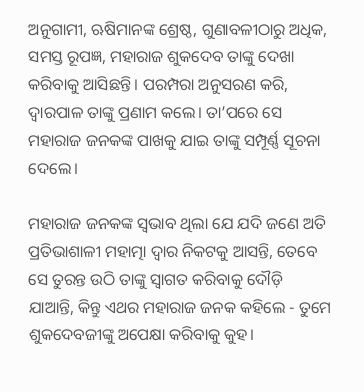ଅନୁଗାମୀ, ଋଷିମାନଙ୍କ ଶ୍ରେଷ୍ଠ, ଗୁଣାବଳୀଠାରୁ ଅଧିକ, ସମସ୍ତ ରୂପଜ୍ଞ, ମହାରାଜ ଶୁକଦେବ ତାଙ୍କୁ ଦେଖା କରିବାକୁ ଆସିଛନ୍ତି। ପରମ୍ପରା ଅନୁସରଣ କରି, ଦ୍ୱାରପାଳ ତାଙ୍କୁ ପ୍ରଣାମ କଲେ। ତା’ପରେ ସେ ମହାରାଜ ଜନକଙ୍କ ପାଖକୁ ଯାଇ ତାଙ୍କୁ ସମ୍ପୂର୍ଣ୍ଣ ସୂଚନା ଦେଲେ।

ମହାରାଜ ଜନକଙ୍କ ସ୍ୱଭାବ ଥିଲା ଯେ ଯଦି ଜଣେ ଅତି ପ୍ରତିଭାଶାଳୀ ମହାତ୍ମା ଦ୍ୱାର ନିକଟକୁ ଆସନ୍ତି, ତେବେ ସେ ତୁରନ୍ତ ଉଠି ତାଙ୍କୁ ସ୍ୱାଗତ କରିବାକୁ ଦୌଡ଼ି ଯାଆନ୍ତି, କିନ୍ତୁ ଏଥର ମହାରାଜ ଜନକ କହିଲେ - ତୁମେ ଶୁକଦେବଜୀଙ୍କୁ ଅପେକ୍ଷା କରିବାକୁ କୁହ।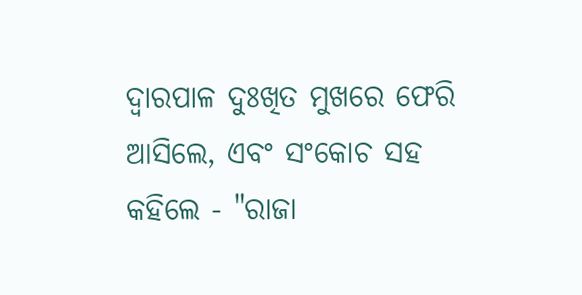ଦ୍ୱାରପାଳ ଦୁଃଖିତ ମୁଖରେ ଫେରି ଆସିଲେ, ଏବଂ ସଂକୋଚ ସହ କହିଲେ - "ରାଜା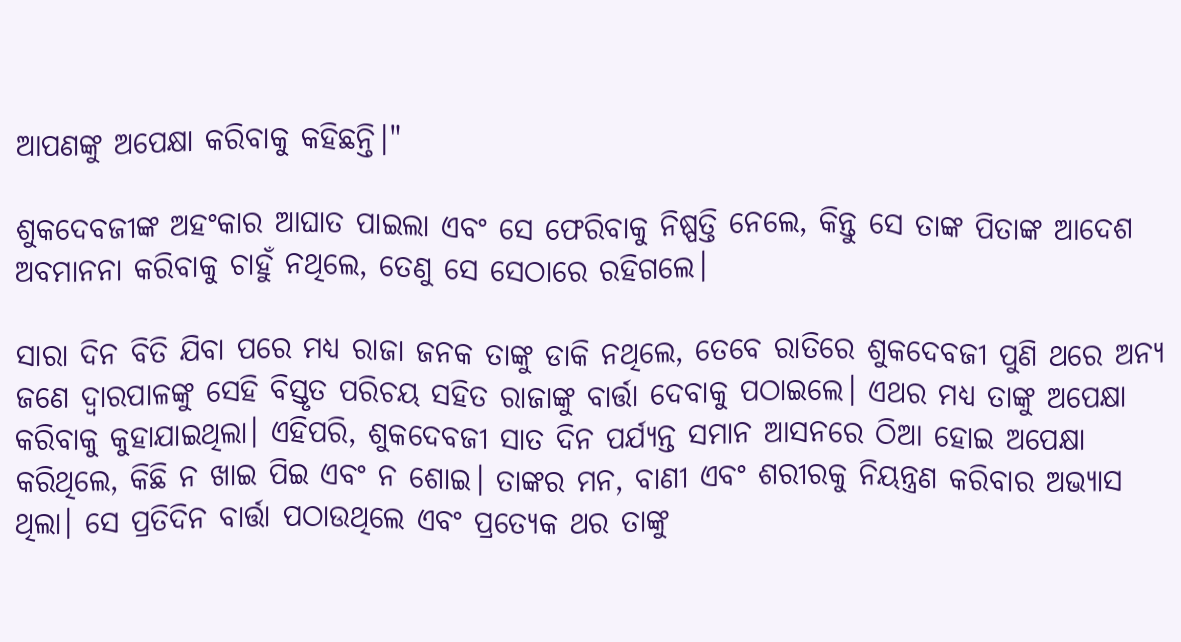ଆପଣଙ୍କୁ ଅପେକ୍ଷା କରିବାକୁ କହିଛନ୍ତି।"

ଶୁକଦେବଜୀଙ୍କ ଅହଂକାର ଆଘାତ ପାଇଲା ଏବଂ ସେ ଫେରିବାକୁ ନିଷ୍ପତ୍ତି ନେଲେ, କିନ୍ତୁ ସେ ତାଙ୍କ ପିତାଙ୍କ ଆଦେଶ ଅବମାନନା କରିବାକୁ ଚାହୁଁ ନଥିଲେ, ତେଣୁ ସେ ସେଠାରେ ରହିଗଲେ।

ସାରା ଦିନ ବିତି ଯିବା ପରେ ମଧ୍ୟ ରାଜା ଜନକ ତାଙ୍କୁ ଡାକି ନଥିଲେ, ତେବେ ରାତିରେ ଶୁକଦେବଜୀ ପୁଣି ଥରେ ଅନ୍ୟ ଜଣେ ଦ୍ୱାରପାଳଙ୍କୁ ସେହି ବିସ୍ତୃତ ପରିଚୟ ସହିତ ରାଜାଙ୍କୁ ବାର୍ତ୍ତା ଦେବାକୁ ପଠାଇଲେ। ଏଥର ମଧ୍ୟ ତାଙ୍କୁ ଅପେକ୍ଷା କରିବାକୁ କୁହାଯାଇଥିଲା। ଏହିପରି, ଶୁକଦେବଜୀ ସାତ ଦିନ ପର୍ଯ୍ୟନ୍ତ ସମାନ ଆସନରେ ଠିଆ ହୋଇ ଅପେକ୍ଷା କରିଥିଲେ, କିଛି ନ ଖାଇ ପିଇ ଏବଂ ନ ଶୋଇ। ତାଙ୍କର ମନ, ବାଣୀ ଏବଂ ଶରୀରକୁ ନିୟନ୍ତ୍ରଣ କରିବାର ଅଭ୍ୟାସ ଥିଲା। ସେ ପ୍ରତିଦିନ ବାର୍ତ୍ତା ପଠାଉଥିଲେ ଏବଂ ପ୍ରତ୍ୟେକ ଥର ତାଙ୍କୁ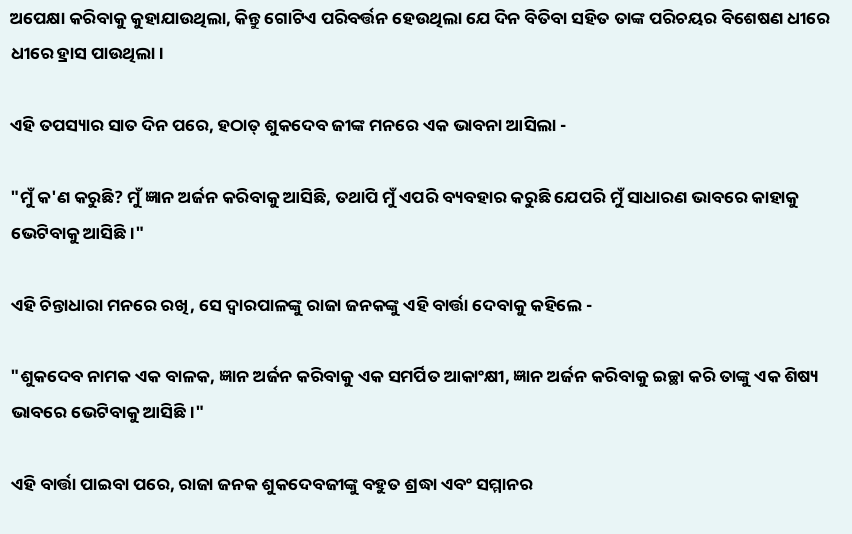ଅପେକ୍ଷା କରିବାକୁ କୁହାଯାଉଥିଲା, କିନ୍ତୁ ଗୋଟିଏ ପରିବର୍ତ୍ତନ ହେଉଥିଲା ଯେ ଦିନ ବିତିବା ସହିତ ତାଙ୍କ ପରିଚୟର ବିଶେଷଣ ଧୀରେ ଧୀରେ ହ୍ରାସ ପାଉଥିଲା।

ଏହି ତପସ୍ୟାର ସାତ ଦିନ ପରେ, ହଠାତ୍ ଶୁକଦେବ ଜୀଙ୍କ ମନରେ ଏକ ଭାବନା ଆସିଲା -

"ମୁଁ କ'ଣ କରୁଛି? ମୁଁ ଜ୍ଞାନ ଅର୍ଜନ କରିବାକୁ ଆସିଛି, ତଥାପି ମୁଁ ଏପରି ବ୍ୟବହାର କରୁଛି ଯେପରି ମୁଁ ସାଧାରଣ ଭାବରେ କାହାକୁ ଭେଟିବାକୁ ଆସିଛି।"

ଏହି ଚିନ୍ତାଧାରା ମନରେ ରଖି, ସେ ଦ୍ୱାରପାଳଙ୍କୁ ରାଜା ଜନକଙ୍କୁ ଏହି ବାର୍ତ୍ତା ଦେବାକୁ କହିଲେ -

"ଶୁକଦେବ ନାମକ ଏକ ବାଳକ, ଜ୍ଞାନ ଅର୍ଜନ କରିବାକୁ ଏକ ସମର୍ପିତ ଆକାଂକ୍ଷୀ, ଜ୍ଞାନ ଅର୍ଜନ କରିବାକୁ ଇଚ୍ଛା କରି ତାଙ୍କୁ ଏକ ଶିଷ୍ୟ ଭାବରେ ଭେଟିବାକୁ ଆସିଛି।"

ଏହି ବାର୍ତ୍ତା ପାଇବା ପରେ, ରାଜା ଜନକ ଶୁକଦେବଜୀଙ୍କୁ ବହୁତ ଶ୍ରଦ୍ଧା ଏବଂ ସମ୍ମାନର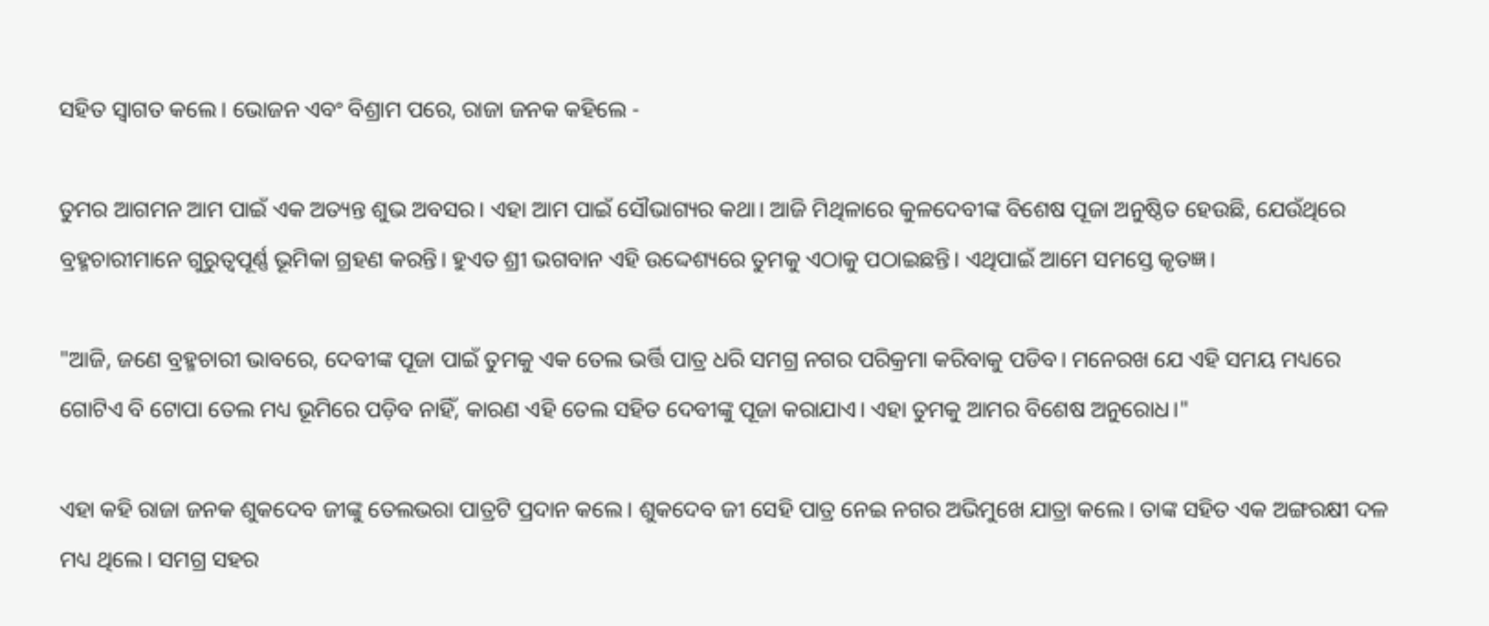ସହିତ ସ୍ୱାଗତ କଲେ। ଭୋଜନ ଏବଂ ବିଶ୍ରାମ ପରେ, ରାଜା ଜନକ କହିଲେ -

ତୁମର ଆଗମନ ଆମ ପାଇଁ ଏକ ଅତ୍ୟନ୍ତ ଶୁଭ ଅବସର। ଏହା ଆମ ପାଇଁ ସୌଭାଗ୍ୟର କଥା। ଆଜି ମିଥିଳାରେ କୁଳଦେବୀଙ୍କ ବିଶେଷ ପୂଜା ଅନୁଷ୍ଠିତ ହେଉଛି, ଯେଉଁଥିରେ ବ୍ରହ୍ମଚାରୀମାନେ ଗୁରୁତ୍ୱପୂର୍ଣ୍ଣ ଭୂମିକା ଗ୍ରହଣ କରନ୍ତି। ହୁଏତ ଶ୍ରୀ ଭଗବାନ ଏହି ଉଦ୍ଦେଶ୍ୟରେ ତୁମକୁ ଏଠାକୁ ପଠାଇଛନ୍ତି। ଏଥିପାଇଁ ଆମେ ସମସ୍ତେ କୃତଜ୍ଞ।

"ଆଜି, ଜଣେ ବ୍ରହ୍ମଚାରୀ ଭାବରେ, ଦେବୀଙ୍କ ପୂଜା ପାଇଁ ତୁମକୁ ଏକ ତେଲ ଭର୍ତ୍ତି ପାତ୍ର ଧରି ସମଗ୍ର ନଗର ପରିକ୍ରମା କରିବାକୁ ପଡିବ। ମନେରଖ ଯେ ଏହି ସମୟ ମଧ୍ୟରେ ଗୋଟିଏ ବି ଟୋପା ତେଲ ମଧ୍ୟ ଭୂମିରେ ପଡ଼ିବ ନାହିଁ, କାରଣ ଏହି ତେଲ ସହିତ ଦେବୀଙ୍କୁ ପୂଜା କରାଯାଏ। ଏହା ତୁମକୁ ଆମର ବିଶେଷ ଅନୁରୋଧ।"

ଏହା କହି ରାଜା ଜନକ ଶୁକଦେବ ଜୀଙ୍କୁ ତେଲଭରା ପାତ୍ରଟି ପ୍ରଦାନ କଲେ। ଶୁକଦେବ ଜୀ ସେହି ପାତ୍ର ନେଇ ନଗର ଅଭିମୁଖେ ଯାତ୍ରା କଲେ। ତାଙ୍କ ସହିତ ଏକ ଅଙ୍ଗରକ୍ଷୀ ଦଳ ମଧ୍ୟ ଥିଲେ। ସମଗ୍ର ସହର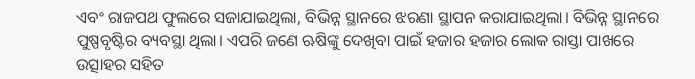ଏବଂ ରାଜପଥ ଫୁଲରେ ସଜାଯାଇଥିଲା, ବିଭିନ୍ନ ସ୍ଥାନରେ ଝରଣା ସ୍ଥାପନ କରାଯାଇଥିଲା। ବିଭିନ୍ନ ସ୍ଥାନରେ ପୁଷ୍ପବୃଷ୍ଟିର ବ୍ୟବସ୍ଥା ଥିଲା। ଏପରି ଜଣେ ଋଷିଙ୍କୁ ଦେଖିବା ପାଇଁ ହଜାର ହଜାର ଲୋକ ରାସ୍ତା ପାଖରେ ଉତ୍ସାହର ସହିତ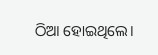ଠିଆ ହୋଇଥିଲେ।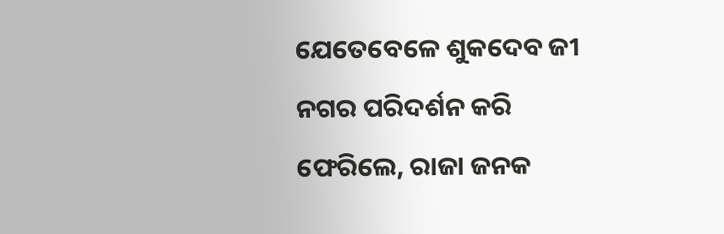ଯେତେବେଳେ ଶୁକଦେବ ଜୀ ନଗର ପରିଦର୍ଶନ କରି ଫେରିଲେ, ରାଜା ଜନକ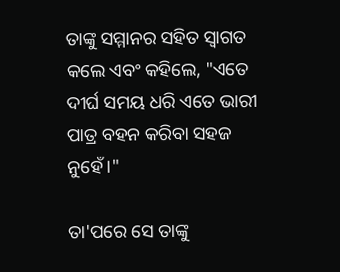ତାଙ୍କୁ ସମ୍ମାନର ସହିତ ସ୍ୱାଗତ କଲେ ଏବଂ କହିଲେ, "ଏତେ ଦୀର୍ଘ ସମୟ ଧରି ଏତେ ଭାରୀ ପାତ୍ର ବହନ କରିବା ସହଜ ନୁହେଁ।"

ତା'ପରେ ସେ ତାଙ୍କୁ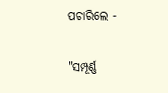ପଚାରିଲେ -

"ସମ୍ପୂର୍ଣ୍ଣ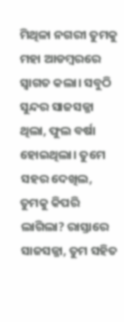ମିଥିଳା ନଗରୀ ତୁମକୁ ମହା ଆଡମ୍ବରରେ ସ୍ୱାଗତ କଲା। ସବୁଠି ସୁନ୍ଦର ସାଜସଜ୍ଜା ଥିଲା, ଫୁଲ ବର୍ଷା ହୋଇଥିଲା। ତୁମେ ସହର ଦେଖିଲ, ତୁମକୁ କିପରି ଲାଗିଲା? ରାସ୍ତାରେ ସାଜସଜ୍ଜା, ତୁମ ସହିତ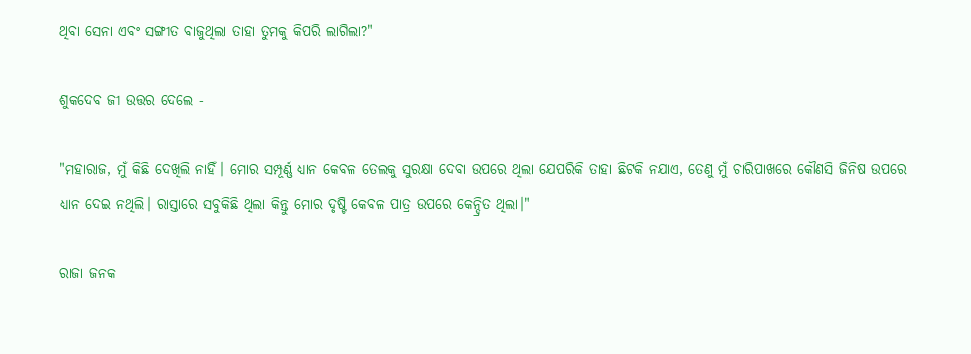ଥିବା ସେନା ଏବଂ ସଙ୍ଗୀତ ବାଜୁଥିଲା ତାହା ତୁମକୁ କିପରି ଲାଗିଲା?"

ଶୁକଦେବ ଜୀ ଉତ୍ତର ଦେଲେ -

"ମହାରାଜ, ମୁଁ କିଛି ଦେଖିଲି ନାହିଁ। ମୋର ସମ୍ପୂର୍ଣ୍ଣ ଧ୍ୟାନ କେବଳ ତେଲକୁ ସୁରକ୍ଷା ଦେବା ଉପରେ ଥିଲା ଯେପରିକି ତାହା ଛିଟକି ନଯାଏ, ତେଣୁ ମୁଁ ଚାରିପାଖରେ କୌଣସି ଜିନିଷ ଉପରେ ଧ୍ୟାନ ଦେଇ ନଥିଲି। ରାସ୍ତାରେ ସବୁକିଛି ଥିଲା କିନ୍ତୁ ମୋର ଦୃଷ୍ଟି କେବଳ ପାତ୍ର ଉପରେ କେନ୍ଦ୍ରିତ ଥିଲା।"

ରାଜା ଜନକ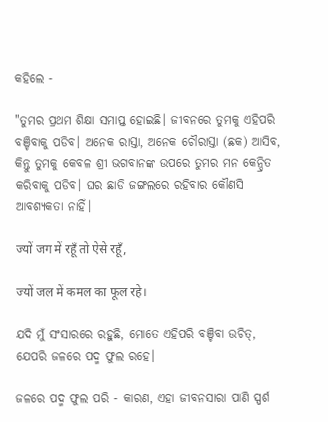କହିଲେ -

"ତୁମର ପ୍ରଥମ ଶିକ୍ଷା ସମାପ୍ତ ହୋଇଛି। ଜୀବନରେ ତୁମକୁ ଏହିପରି ବଞ୍ଚିବାକୁ ପଡିବ। ଅନେକ ରାସ୍ତା, ଅନେକ ଚୌରାସ୍ତା (ଛକ) ଆସିବ, କିନ୍ତୁ ତୁମକୁ କେବଳ ଶ୍ରୀ ଭଗବାନଙ୍କ ଉପରେ ତୁମର ମନ କେନ୍ଦ୍ରିତ କରିବାକୁ ପଡିବ। ଘର ଛାଡି ଜଙ୍ଗଲରେ ରହିବାର କୌଣସି ଆବଶ୍ୟକତା ନାହିଁ।

ज्यों जग में रहूँ तो ऐसे रहूँ,

ज्यों जल में कमल का फूल रहे।

ଯଦି ମୁଁ ସଂସାରରେ ରହୁଛି, ମୋତେ ଏହିପରି ବଞ୍ଚିବା ଉଚିତ୍, ଯେପରି ଜଳରେ ପଦ୍ମ ଫୁଲ ରହେ।

ଜଳରେ ପଦ୍ମ ଫୁଲ ପରି - କାରଣ, ଏହା ଜୀବନସାରା ପାଣି ସ୍ପର୍ଶ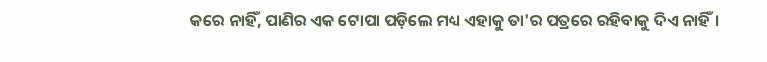କରେ ନାହିଁ, ପାଣିର ଏକ ଟୋପା ପଡ଼ିଲେ ମଧ୍ୟ ଏହାକୁ ତା'ର ପତ୍ରରେ ରହିବାକୁ ଦିଏ ନାହିଁ।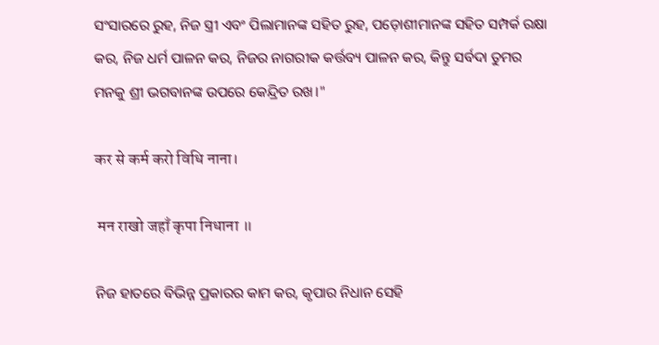ସଂସାରରେ ରୁହ, ନିଜ ସ୍ତ୍ରୀ ଏବଂ ପିଲାମାନଙ୍କ ସହିତ ରୁହ, ପଡ଼ୋଶୀମାନଙ୍କ ସହିତ ସମ୍ପର୍କ ରକ୍ଷା କର, ନିଜ ଧର୍ମ ପାଳନ କର, ନିଜର ନାଗରୀକ କର୍ତ୍ତବ୍ୟ ପାଳନ କର, କିନ୍ତୁ ସର୍ବଦା ତୁମର ମନକୁ ଶ୍ରୀ ଭଗବାନଙ୍କ ଉପରେ କେନ୍ଦ୍ରିତ ରଖ।"

कर से कर्म करो विधि नाना।

 मन राखो जहाँ कृपा निधाना ॥

ନିଜ ହାତରେ ବିଭିନ୍ନ ପ୍ରକାରର କାମ କର, କୃପାର ନିଧାନ ସେହି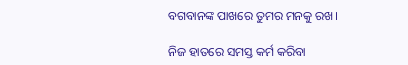ବଗବାନଙ୍କ ପାଖରେ ତୁମର ମନକୁ ରଖ।

ନିଜ ହାତରେ ସମସ୍ତ କର୍ମ କରିବା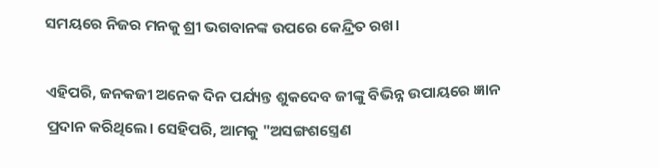ସମୟରେ ନିଜର ମନକୁ ଶ୍ରୀ ଭଗବାନଙ୍କ ଉପରେ କେନ୍ଦ୍ରିତ ରଖ।

ଏହିପରି, ଜନକଜୀ ଅନେକ ଦିନ ପର୍ଯ୍ୟନ୍ତ ଶୁକଦେବ ଜୀଙ୍କୁ ବିଭିନ୍ନ ଉପାୟରେ ଜ୍ଞାନ ପ୍ରଦାନ କରିଥିଲେ। ସେହିପରି, ଆମକୁ "ଅସଙ୍ଗଶସ୍ତ୍ରେଣ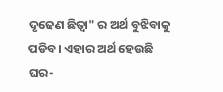ଦୃଢେଣ ଛିତ୍ଵା" ର ଅର୍ଥ ବୁଝିବାକୁ ପଡିବ। ଏହାର ଅର୍ଥ ହେଉଛି ଘର-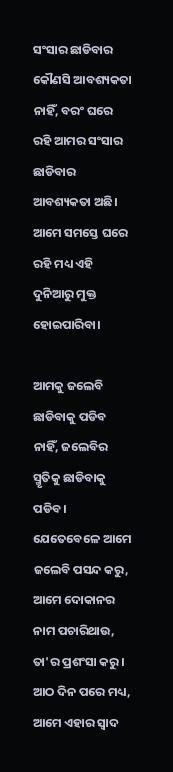ସଂସାର ଛାଡିବାର କୌଣସି ଆବଶ୍ୟକତା ନାହିଁ, ବରଂ ଘରେ ରହି ଆମର ସଂସାର ଛାଡିବାର ଆବଶ୍ୟକତା ଅଛି। ଆମେ ସମସ୍ତେ ଘରେ ରହି ମଧ୍ୟ ଏହି ଦୁନିଆରୁ ମୁକ୍ତ ହୋଇପାରିବା।

ଆମକୁ ଜଲେବି ଛାଡିବାକୁ ପଡିବ ନାହିଁ, ଜଲେବିର ସ୍ମୃତିକୁ ଛାଡିବାକୁ ପଡିବ। ଯେତେବେଳେ ଆମେ ଜଲେବି ପସନ୍ଦ କରୁ, ଆମେ ଦୋକାନର ନାମ ପଚାରିଥାଉ, ତା'ର ପ୍ରଶଂସା କରୁ। ଆଠ ଦିନ ପରେ ମଧ୍ୟ, ଆମେ ଏହାର ସ୍ୱାଦ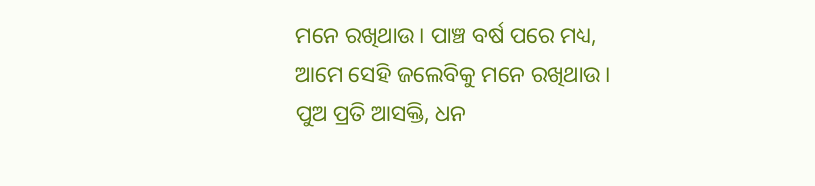ମନେ ରଖିଥାଉ। ପାଞ୍ଚ ବର୍ଷ ପରେ ମଧ୍ୟ, ଆମେ ସେହି ଜଲେବିକୁ ମନେ ରଖିଥାଉ। ପୁଅ ପ୍ରତି ଆସକ୍ତି, ଧନ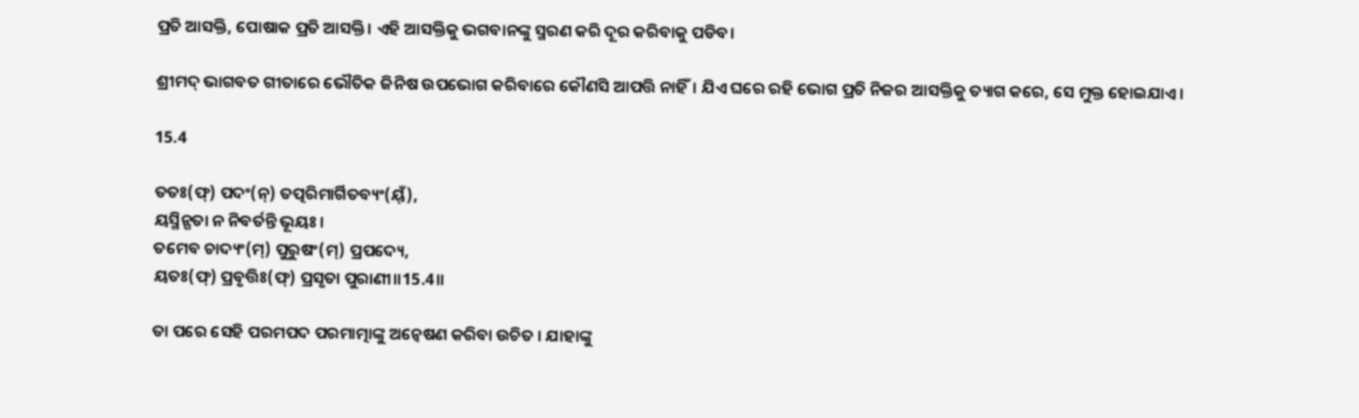ପ୍ରତି ଆସକ୍ତି, ପୋଷାକ ପ୍ରତି ଆସକ୍ତି। ଏହି ଆସକ୍ତିକୁ ଭଗବାନଙ୍କୁ ସ୍ମରଣ କରି ଦୂର କରିବାକୁ ପଡିବ।

ଶ୍ରୀମଦ୍ ଭାଗବତ ଗୀତାରେ ଭୌତିକ ଜିନିଷ ଉପଭୋଗ କରିବାରେ କୌଣସି ଆପତ୍ତି ନାହିଁ। ଯିଏ ଘରେ ରହି ଭୋଗ ପ୍ରତି ନିଜର ଆସକ୍ତିକୁ ତ୍ୟାଗ କରେ, ସେ ମୁକ୍ତ ହୋଇଯାଏ।

15.4

ତତଃ(ଫ୍) ପଦଂ(ନ୍) ତତ୍ପରିମାର୍ଗିତବ୍ୟଂ(ୟ୍ଁ),
ୟସ୍ମିନ୍ଗତା ନ ନିବର୍ତନ୍ତି ଭୂୟଃ।
ତମେବ ଚାଦ୍ୟଂ(ମ୍) ପୁରୁଷଂ(ମ୍) ପ୍ରପଦ୍ୟେ,
ୟତଃ(ଫ୍) ପ୍ରବୃତ୍ତିଃ(ଫ୍) ପ୍ରସୃତା ପୁରାଣୀ॥15.4॥

ତା ପରେ ସେହି ପରମପଦ ପରମାତ୍ମାଙ୍କୁ ଅନ୍ବେଷଣ କରିବା ଉଚିତ । ଯାହାଙ୍କୁ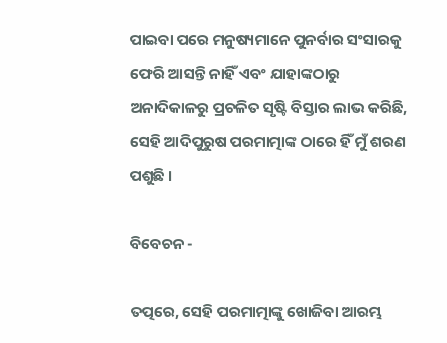ପାଇବା ପରେ ମନୁଷ୍ୟମାନେ ପୁନର୍ବାର ସଂସାରକୁ ଫେରି ଆସନ୍ତି ନାହିଁ ଏବଂ ଯାହାଙ୍କଠାରୁ ଅନାଦିକାଳରୁ ପ୍ରଚଳିତ ସୃଷ୍ଟି ବିସ୍ତାର ଲାଭ କରିଛି, ସେହି ଆଦିପୁରୁଷ ପରମାତ୍ମାଙ୍କ ଠାରେ ହିଁ ମୁଁ ଶରଣ ପଶୁଛି ।

ବିବେଚନ -

ତତ୍ପରେ, ସେହି ପରମାତ୍ମାଙ୍କୁ ଖୋଜିବା ଆରମ୍ଭ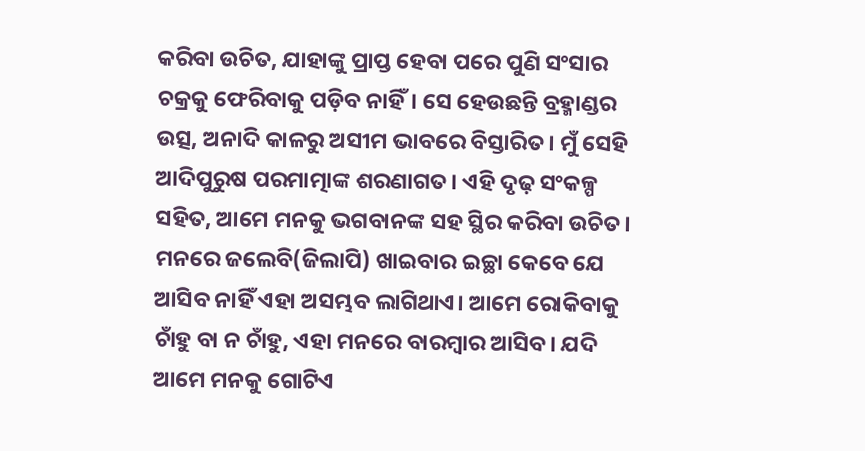କରିବା ଉଚିତ, ଯାହାଙ୍କୁ ପ୍ରାପ୍ତ ହେବା ପରେ ପୁଣି ସଂସାର ଚକ୍ରକୁ ଫେରିବାକୁ ପଡ଼ିବ ନାହିଁ। ସେ ହେଉଛନ୍ତି ବ୍ରହ୍ମାଣ୍ଡର ଉତ୍ସ, ଅନାଦି କାଳରୁ ଅସୀମ ଭାବରେ ବିସ୍ତାରିତ। ମୁଁ ସେହି ଆଦିପୁରୁଷ ପରମାତ୍ମାଙ୍କ ଶରଣାଗତ। ଏହି ଦୃଢ଼ ସଂକଳ୍ପ ସହିତ, ଆମେ ମନକୁ ଭଗବାନଙ୍କ ସହ ସ୍ଥିର କରିବା ଉଚିତ। ମନରେ ଜଲେବି(ଜିଲାପି) ଖାଇବାର ଇଚ୍ଛା କେବେ ଯେ ଆସିବ ନାହିଁ ଏହା ଅସମ୍ଭବ ଲାଗିଥାଏ। ଆମେ ରୋକିବାକୁ ଚାଁହୁ ବା ନ ଚାଁହୁ, ଏହା ମନରେ ବାରମ୍ବାର ଆସିବ। ଯଦି ଆମେ ମନକୁ ଗୋଟିଏ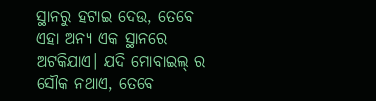ସ୍ଥାନରୁ ହଟାଇ ଦେଉ, ତେବେ ଏହା ଅନ୍ୟ ଏକ ସ୍ଥାନରେ ଅଟକିଯାଏ। ଯଦି ମୋବାଇଲ୍ ର ସୌକ ନଥାଏ, ତେବେ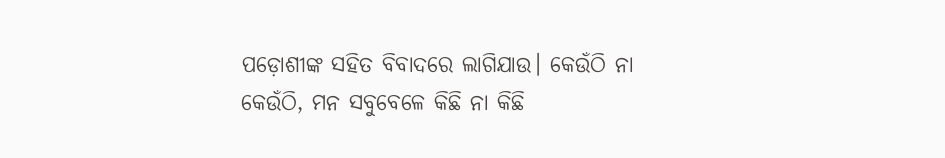ପଡ଼ୋଶୀଙ୍କ ସହିତ ବିବାଦରେ ଲାଗିଯାଉ। କେଉଁଠି ନା କେଉଁଠି, ମନ ସବୁବେଳେ କିଛି ନା କିଛି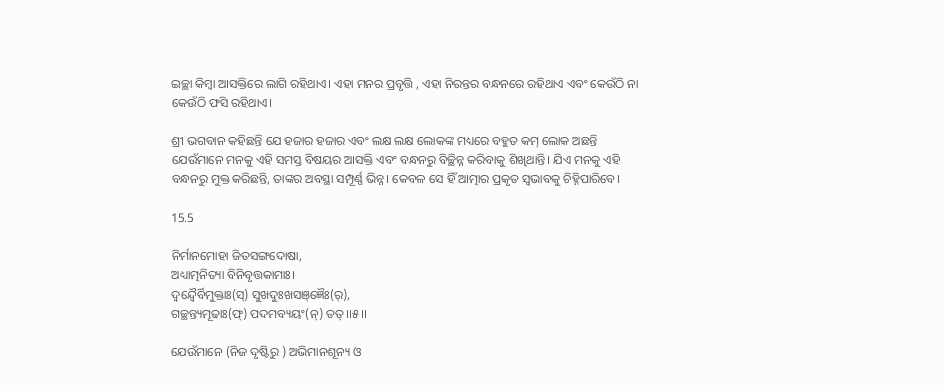ଇଚ୍ଛା କିମ୍ବା ଆସକ୍ତିରେ ଲାଗି ରହିଥାଏ। ଏହା ମନର ପ୍ରବୃତ୍ତି , ଏହା ନିରନ୍ତର ବନ୍ଧନରେ ରହିଥାଏ ଏବଂ କେଉଁଠି ନା କେଉଁଠି ଫସି ରହିଥାଏ।

ଶ୍ରୀ ଭଗବାନ କହିଛନ୍ତି ଯେ ହଜାର ହଜାର ଏବଂ ଲକ୍ଷ ଲକ୍ଷ ଲୋକଙ୍କ ମଧ୍ୟରେ ବହୁତ କମ୍ ଲୋକ ଅଛନ୍ତି ଯେଉଁମାନେ ମନକୁ ଏହି ସମସ୍ତ ବିଷୟର ଆସକ୍ତି ଏବଂ ବନ୍ଧନରୁ ବିଚ୍ଛିନ୍ନ କରିବାକୁ ଶିଖିଥାନ୍ତି। ଯିଏ ମନକୁ ଏହି ବନ୍ଧନରୁ ମୁକ୍ତ କରିଛନ୍ତି, ତାଙ୍କର ଅବସ୍ଥା ସମ୍ପୂର୍ଣ୍ଣ ଭିନ୍ନ। କେବଳ ସେ ହିଁ ଆତ୍ମାର ପ୍ରକୃତ ସ୍ୱଭାବକୁ ଚିହ୍ନିପାରିବେ।

15.5

ନିର୍ମାନମୋହା ଜିତସଙ୍ଗଦୋଷା,
ଅଧ୍ୟାତ୍ମନିତ୍ୟା ବିନିବୃତ୍ତକାମାଃ।
ଦ୍ୱନ୍ଦ୍ୱୈର୍ବିମୁକ୍ତାଃ(ସ୍) ସୁଖଦୁଃଖସଞ୍ଜ୍ଞୈଃ(ର୍),
ଗଚ୍ଛନ୍ତ୍ୟମୂଢାଃ(ଫ୍) ପଦମବ୍ୟୟଂ(ନ୍) ତତ୍।।୫।।

ଯେଉଁମାନେ (ନିଜ ଦୃଷ୍ଟିରୁ ) ଅଭିମାନଶୂନ୍ୟ ଓ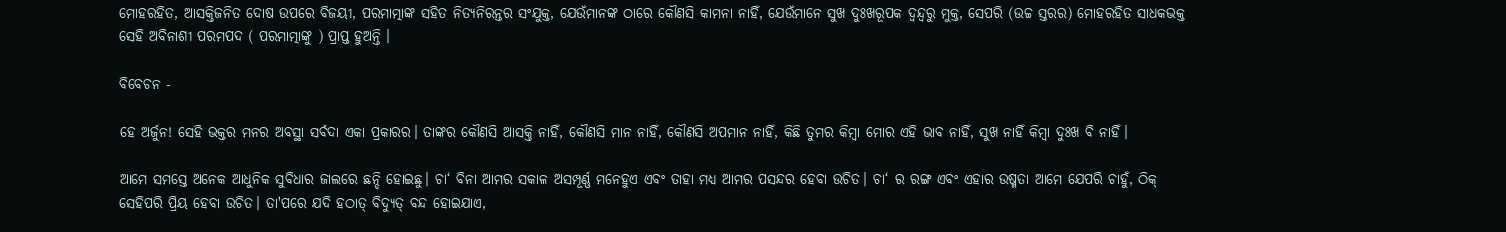ମୋହରହିତ, ଆସକ୍ତିଜନିତ ଦୋଷ ଉପରେ ବିଜୟୀ, ପରମାତ୍ମାଙ୍କ ସହିତ ନିତ୍ୟନିରନ୍ତର ସଂଯୁକ୍ତ, ଯେଉଁମାନଙ୍କ ଠାରେ କୌଣସି କାମନା ନାହିଁ, ଯେଉଁମାନେ ସୁଖ ଦୁଃଖରୂପକ ଦ୍ବନ୍ଦ୍ବରୁ ମୁକ୍ତ, ସେପରି (ଉଚ୍ଚ ସ୍ତରର) ମୋହରହିତ ସାଧକଭକ୍ତ ସେହି ଅବିନାଶୀ ପରମପଦ ( ପରମାତ୍ମାଙ୍କୁ ) ପ୍ରାପ୍ତ ହୁଅନ୍ତି ।

ବିବେଚନ -

ହେ ଅର୍ଜୁନ! ସେହି ଭକ୍ତର ମନର ଅବସ୍ଥା ସର୍ବଦା ଏକା ପ୍ରକାରର। ତାଙ୍କର କୌଣସି ଆସକ୍ତି ନାହିଁ, କୌଣସି ମାନ ନାହିଁ, କୌଣସି ଅପମାନ ନାହିଁ, କିଛି ତୁମର କିମ୍ବା ମୋର ଏହି ଭାବ ନାହିଁ, ସୁଖ ନାହିଁ କିମ୍ବା ଦୁଃଖ ବି ନାହିଁ।

ଆମେ ସମସ୍ତେ ଅନେକ ଆଧୁନିକ ସୁବିଧାର ଜାଲରେ ଛନ୍ଦି ହୋଇଛୁ। ଚା‘ ବିନା ଆମର ସକାଳ ଅସମ୍ପୂର୍ଣ୍ଣ ମନେହୁଏ ଏବଂ ତାହା ମଧ୍ୟ ଆମର ପସନ୍ଦର ହେବା ଉଚିତ। ଚା‘ ର ରଙ୍ଗ ଏବଂ ଏହାର ଉଷ୍ମତା ଆମେ ଯେପରି ଚାହୁଁ, ଠିକ୍ ସେହିପରି ପ୍ରିୟ ହେବା ଉଚିତ। ତା'ପରେ ଯଦି ହଠାତ୍ ବିଦ୍ୟୁତ୍ ବନ୍ଦ ହୋଇଯାଏ,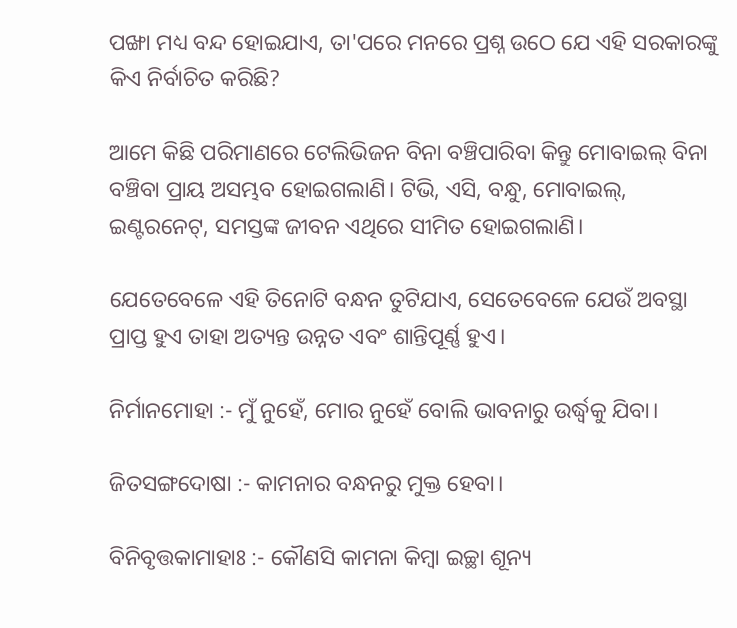ପଙ୍ଖା ମଧ୍ୟ ବନ୍ଦ ହୋଇଯାଏ, ତା'ପରେ ମନରେ ପ୍ରଶ୍ନ ଉଠେ ଯେ ଏହି ସରକାରଙ୍କୁ କିଏ ନିର୍ବାଚିତ କରିଛି?

ଆମେ କିଛି ପରିମାଣରେ ଟେଲିଭିଜନ ବିନା ବଞ୍ଚିପାରିବା କିନ୍ତୁ ମୋବାଇଲ୍ ବିନା ବଞ୍ଚିବା ପ୍ରାୟ ଅସମ୍ଭବ ହୋଇଗଲାଣି। ଟିଭି, ଏସି, ବନ୍ଧୁ, ମୋବାଇଲ୍, ଇଣ୍ଟରନେଟ୍, ସମସ୍ତଙ୍କ ଜୀବନ ଏଥିରେ ସୀମିତ ହୋଇଗଲାଣି।

ଯେତେବେଳେ ଏହି ତିନୋଟି ବନ୍ଧନ ତୁଟିଯାଏ, ସେତେବେଳେ ଯେଉଁ ଅବସ୍ଥା ପ୍ରାପ୍ତ ହୁଏ ତାହା ଅତ୍ୟନ୍ତ ଉନ୍ନତ ଏବଂ ଶାନ୍ତିପୂର୍ଣ୍ଣ ହୁଏ।

ନିର୍ମାନମୋହା :- ମୁଁ ନୁହେଁ, ମୋର ନୁହେଁ ବୋଲି ଭାବନାରୁ ଉର୍ଦ୍ଧ୍ୱକୁ ଯିବା।

ଜିତସଙ୍ଗଦୋଷା :- କାମନାର ବନ୍ଧନରୁ ମୁକ୍ତ ହେବା।

ବିନିବୃତ୍ତକାମାହାଃ :- କୌଣସି କାମନା କିମ୍ବା ଇଚ୍ଛା ଶୂନ୍ୟ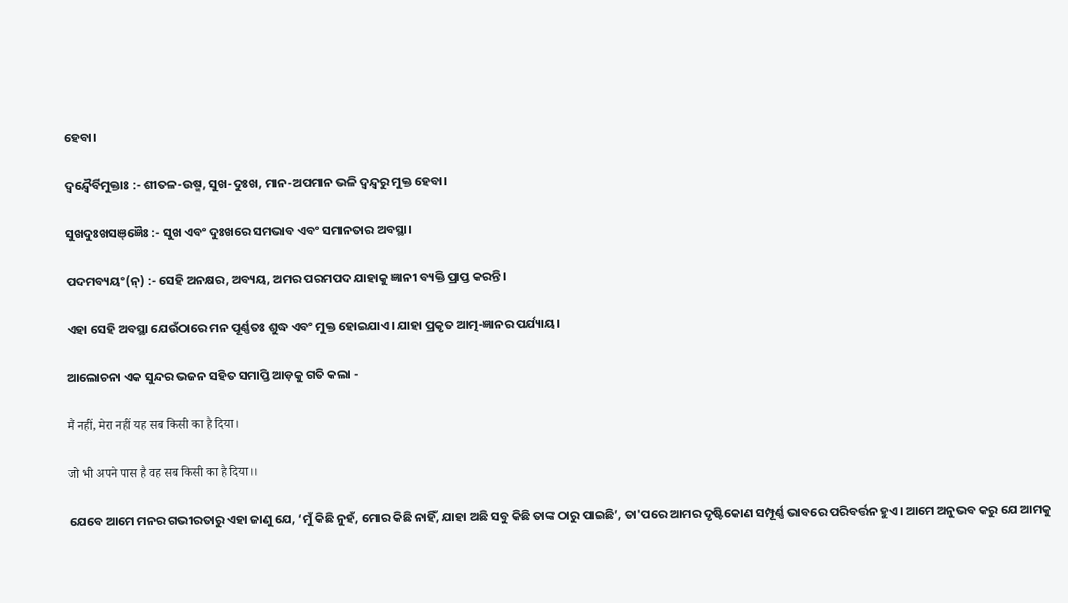ହେବା।

ଦ୍ୱନ୍ଦ୍ୱୈର୍ବିମୁକ୍ତାଃ :- ଶୀତଳ-ଉଷ୍ମ, ସୁଖ-ଦୁଃଖ, ମାନ-ଅପମାନ ଭଳି ଦ୍ୱନ୍ଦ୍ୱରୁ ମୁକ୍ତ ହେବା।

ସୁଖଦୁଃଖସଞ୍ଜ୍ଞୈଃ :- ସୁଖ ଏବଂ ଦୁଃଖରେ ସମଭାବ ଏବଂ ସମାନତାର ଅବସ୍ଥା।

ପଦମବ୍ୟୟଂ(ନ୍‍‍) :- ସେହି ଅନକ୍ଷର, ଅବ୍ୟୟ, ଅମର ପରମପଦ ଯାହାକୁ ଜ୍ଞାନୀ ବ୍ୟକ୍ତି ପ୍ରାପ୍ତ କରନ୍ତି।

ଏହା ସେହି ଅବସ୍ଥା ଯେଉଁଠାରେ ମନ ପୂର୍ଣ୍ଣତଃ ଶୁଦ୍ଧ ଏବଂ ମୁକ୍ତ ହୋଇଯାଏ। ଯାହା ପ୍ରକୃତ ଆତ୍ମ-ଜ୍ଞାନର ପର୍ଯ୍ୟାୟ।

ଆଲୋଚନା ଏକ ସୁନ୍ଦର ଭଜନ ସହିତ ସମାପ୍ତି ଆଡ଼କୁ ଗତି କଲା -

मैं नहीं, मेरा नहीं यह सब किसी का है दिया।

जो भी अपने पास है वह सब किसी का है दिया।।

ଯେବେ ଆମେ ମନର ଗଭୀରତାରୁ ଏହା ଜାଣୁ ଯେ, ‘ମୁଁ କିଛି ନୁହଁ, ମୋର କିଛି ନାହିଁ, ଯାହା ଅଛି ସବୁ କିଛି ତାଙ୍କ ଠାରୁ ପାଇଛି’, ତା'ପରେ ଆମର ଦୃଷ୍ଟିକୋଣ ସମ୍ପୂର୍ଣ୍ଣ ଭାବରେ ପରିବର୍ତ୍ତନ ହୁଏ। ଆମେ ଅନୁଭବ କରୁ ଯେ ଆମକୁ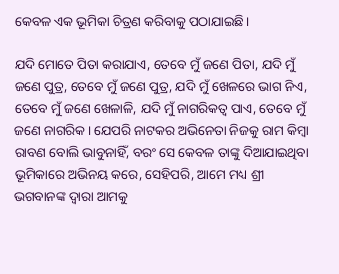କେବଳ ଏକ ଭୂମିକା ଚିତ୍ରଣ କରିବାକୁ ପଠାଯାଇଛି।

ଯଦି ମୋତେ ପିତା କରାଯାଏ, ତେବେ ମୁଁ ଜଣେ ପିତା, ଯଦି ମୁଁ ଜଣେ ପୁତ୍ର, ତେବେ ମୁଁ ଜଣେ ପୁତ୍ର, ଯଦି ମୁଁ ଖେଳରେ ଭାଗ ନିଏ, ତେବେ ମୁଁ ଜଣେ ଖେଳାଳି, ଯଦି ମୁଁ ନାଗରିକତ୍ୱ ପାଏ, ତେବେ ମୁଁ ଜଣେ ନାଗରିକ। ଯେପରି ନାଟକର ଅଭିନେତା ନିଜକୁ ରାମ କିମ୍ବା ରାବଣ ବୋଲି ଭାବୁନାହିଁ, ବରଂ ସେ କେବଳ ତାଙ୍କୁ ଦିଆଯାଇଥିବା ଭୂମିକାରେ ଅଭିନୟ କରେ, ସେହିପରି, ଆମେ ମଧ୍ୟ ଶ୍ରୀ ଭଗବାନଙ୍କ ଦ୍ୱାରା ଆମକୁ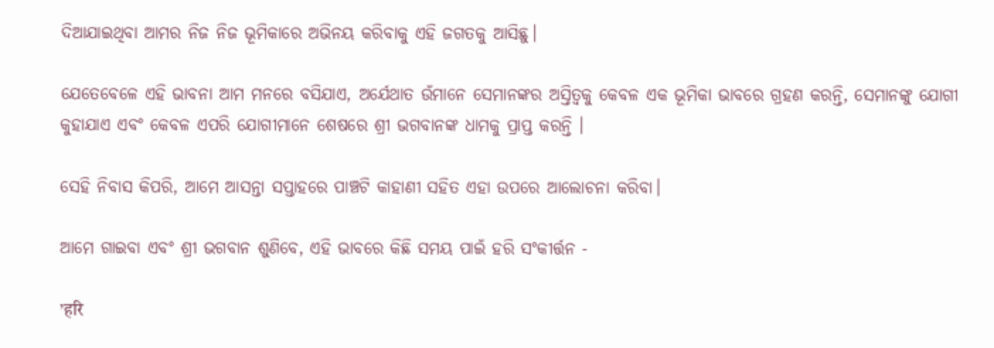ଦିଆଯାଇଥିବା ଆମର ନିଜ ନିଜ ଭୂମିକାରେ ଅଭିନୟ କରିବାକୁ ଏହି ଜଗତକୁ ଆସିଛୁ।

ଯେତେବେଳେ ଏହି ଭାବନା ଆମ ମନରେ ବସିଯାଏ, ଅର୍ଯେଥାତ ଉଁମାନେ ସେମାନଙ୍କର ଅସ୍ତିତ୍ୱକୁ କେବଳ ଏକ ଭୂମିକା ଭାବରେ ଗ୍ରହଣ କରନ୍ତି, ସେମାନଙ୍କୁ ଯୋଗୀ କୁହାଯାଏ ଏବଂ କେବଳ ଏପରି ଯୋଗୀମାନେ ଶେଷରେ ଶ୍ରୀ ଭଗବାନଙ୍କ ଧାମକୁ ପ୍ରାପ୍ତ କରନ୍ତି ।

ସେହି ନିବାସ କିପରି, ଆମେ ଆସନ୍ତା ସପ୍ତାହରେ ପାଞ୍ଚଟି କାହାଣୀ ସହିତ ଏହା ଉପରେ ଆଲୋଚନା କରିବା।

ଆମେ ଗାଇବା ଏବଂ ଶ୍ରୀ ଭଗବାନ ଶୁଣିବେ, ଏହି ଭାବରେ କିଛି ସମୟ ପାଇଁ ହରି ସଂକୀର୍ତ୍ତନ -

’हरि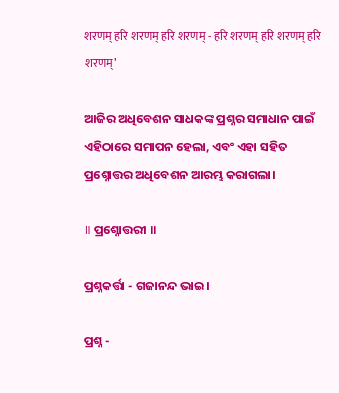शरणम् हरि शरणम् हरि शरणम् - हरि शरणम् हरि शरणम् हरि शरणम्’

ଆଜିର ଅଧିବେଶନ ସାଧକଙ୍କ ପ୍ରଶ୍ନର ସମାଧାନ ପାଇଁ ଏହିଠାରେ ସମାପନ ହେଲା, ଏବଂ ଏହା ସହିତ ପ୍ରଶ୍ନୋତ୍ତର ଅଧିବେଶନ ଆରମ୍ଭ କରାଗଲା।

॥ ପ୍ରଶ୍ନୋତ୍ତରୀ ॥

ପ୍ରଶ୍ନକର୍ତ୍ତା - ଗଜାନନ୍ଦ ଭାଇ।

ପ୍ରଶ୍ନ -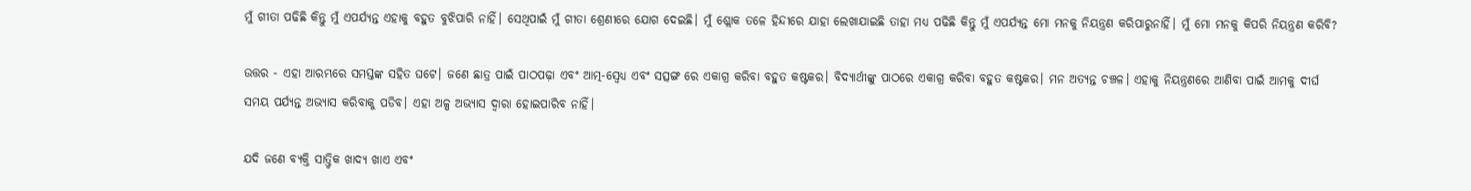ମୁଁ ଗୀତା ପଢିଛି କିନ୍ତୁ ମୁଁ ଏପର୍ଯ୍ୟନ୍ତ ଏହାକୁ ବହୁତ ବୁଝିପାରି ନାହିଁ। ସେଥିପାଇଁ ମୁଁ ଗୀତା ଶ୍ରେଣୀରେ ଯୋଗ ଦେଇଛି। ମୁଁ ଶ୍ଲୋକ ତଳେ ହିନ୍ଦୀରେ ଯାହା ଲେଖାଯାଇଛି ତାହା ମଧ୍ୟ ପଢିଛି କିନ୍ତୁ ମୁଁ ଏପର୍ଯ୍ୟନ୍ତ ମୋ ମନକୁ ନିୟନ୍ତ୍ରଣ କରିପାରୁନାହିଁ। ମୁଁ ମୋ ମନକୁ କିପରି ନିୟନ୍ତ୍ରଣ କରିବି?

ଉତ୍ତର - ଏହା ଆରମ୍ଭରେ ସମସ୍ତଙ୍କ ସହିତ ଘଟେ। ଜଣେ ଛାତ୍ର ପାଇଁ ପାଠପଢ଼ା ଏବଂ ଆତ୍ମ-ସ୍ୱେଧ୍ୟ ଏବଂ ସତ୍ସଙ୍ଗ ରେ ଏକାଗ୍ର କରିବା ବହୁତ କଷ୍ଟକର। ବିଦ୍ୟାର୍ଥୀଙ୍କୁ ପାଠରେ ଏକାଗ୍ର କରିବା ବହୁତ କଷ୍ଟକର। ମନ ଅତ୍ୟନ୍ତ ଚଞ୍ଚଳ। ଏହାକୁ ନିୟନ୍ତ୍ରଣରେ ଆଣିବା ପାଇଁ ଆମକୁ ଦୀର୍ଘ ସମୟ ପର୍ଯ୍ୟନ୍ତ ଅଭ୍ୟାସ କରିବାକୁ ପଡିବ। ଏହା ଅଳ୍ପ ଅଭ୍ୟାସ ଦ୍ୱାରା ହୋଇପାରିବ ନାହିଁ।

ଯଦି ଜଣେ ବ୍ୟକ୍ତି ସାତ୍ତ୍ୱିକ ଖାଦ୍ୟ ଖାଏ ଏବଂ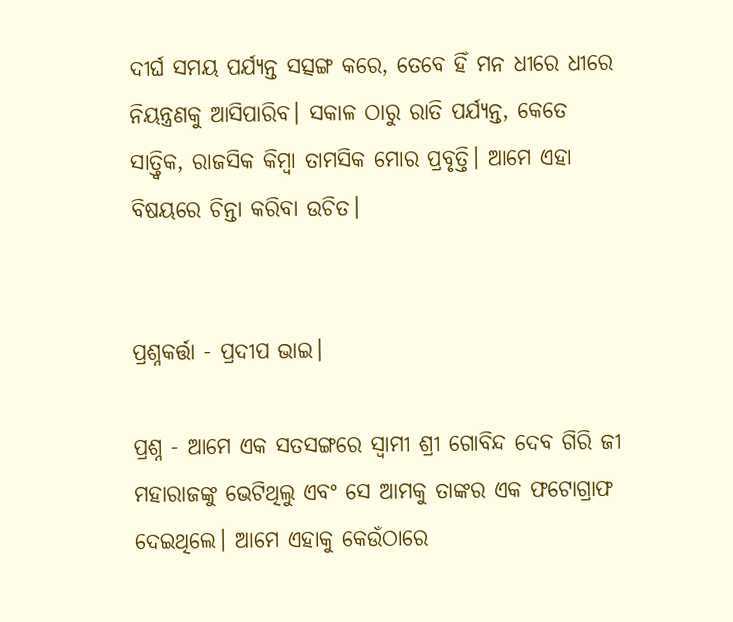ଦୀର୍ଘ ସମୟ ପର୍ଯ୍ୟନ୍ତ ସତ୍ସଙ୍ଗ କରେ, ତେବେ ହିଁ ମନ ଧୀରେ ଧୀରେ ନିୟନ୍ତ୍ରଣକୁ ଆସିପାରିବ। ସକାଳ ଠାରୁ ରାତି ପର୍ଯ୍ୟନ୍ତ, କେତେ ସାତ୍ତ୍ୱିକ, ରାଜସିକ କିମ୍ବା ତାମସିକ ମୋର ପ୍ରବୃତ୍ତି। ଆମେ ଏହା ବିଷୟରେ ଚିନ୍ତା କରିବା ଉଚିତ।


ପ୍ରଶ୍ନକର୍ତ୍ତା - ପ୍ରଦୀପ ଭାଇ।

ପ୍ରଶ୍ନ - ଆମେ ଏକ ସତସଙ୍ଗରେ ସ୍ୱାମୀ ଶ୍ରୀ ଗୋବିନ୍ଦ ଦେବ ଗିରି ଜୀ ମହାରାଜଙ୍କୁ ଭେଟିଥିଲୁ ଏବଂ ସେ ଆମକୁ ତାଙ୍କର ଏକ ଫଟୋଗ୍ରାଫ ଦେଇଥିଲେ। ଆମେ ଏହାକୁ କେଉଁଠାରେ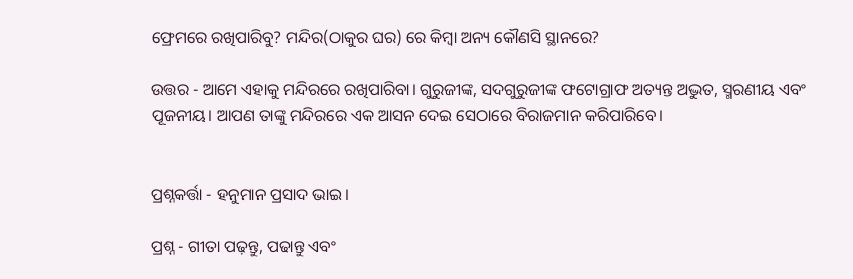ଫ୍ରେମରେ ରଖିପାରିବୁ? ମନ୍ଦିର(ଠାକୁର ଘର) ରେ କିମ୍ବା ଅନ୍ୟ କୌଣସି ସ୍ଥାନରେ?

ଉତ୍ତର - ଆମେ ଏହାକୁ ମନ୍ଦିରରେ ରଖିପାରିବା। ଗୁରୁଜୀଙ୍କ, ସଦଗୁରୁଜୀଙ୍କ ଫଟୋଗ୍ରାଫ ଅତ୍ୟନ୍ତ ଅଦ୍ଭୁତ, ସ୍ମରଣୀୟ ଏବଂ ପୂଜନୀୟ। ଆପଣ ତାଙ୍କୁ ମନ୍ଦିରରେ ଏକ ଆସନ ଦେଇ ସେଠାରେ ବିରାଜମାନ କରିପାରିବେ।


ପ୍ରଶ୍ନକର୍ତ୍ତା - ହନୁମାନ ପ୍ରସାଦ ଭାଇ।

ପ୍ରଶ୍ନ - ଗୀତା ପଢ଼ନ୍ତୁ, ପଢାନ୍ତୁ ଏବଂ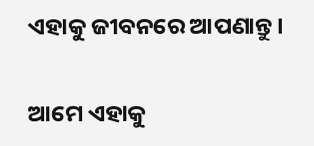ଏହାକୁ ଜୀବନରେ ଆପଣାନ୍ତୁ।

ଆମେ ଏହାକୁ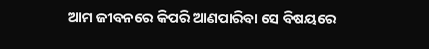ଆମ ଜୀବନରେ କିପରି ଆଣପାରିବା ସେ ବିଷୟରେ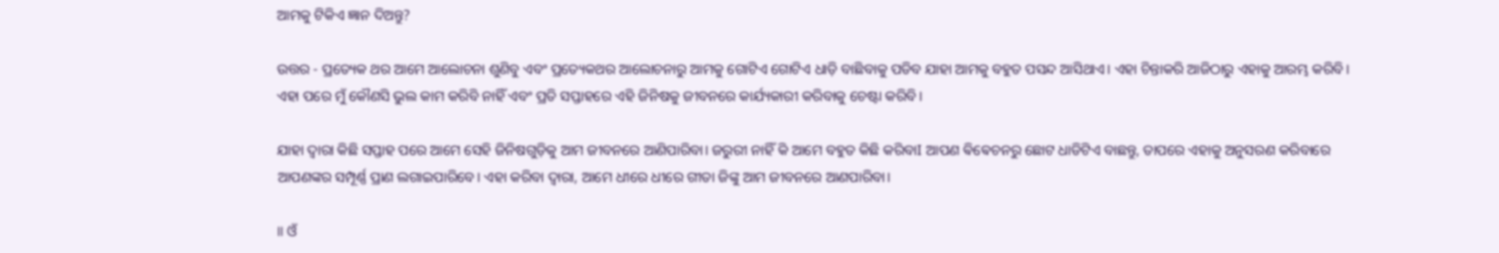ଆମକୁ ଟିକିଏ ଜ୍ଞାନ ଦିଅନ୍ତୁ?

ଉତ୍ତର - ପ୍ରତ୍ୟେକ ଥର ଆମେ ଆଲୋଚନା ଶୁଣିବୁ ଏବଂ ପ୍ରତ୍ୟେକଥର ଆଲୋଚନାରୁ ଆମକୁ ଗୋଟିଏ ଗୋଟିଏ ଧାଡ଼ି ବାଛିବାକୁ ପଡିବ ଯାହା ଆମକୁ ବହୁତ ପସନ୍ଦ ଆସିଥାଏ। ଏହା ଚିନ୍ତାକରି ଆଜିଠାରୁ ଏହାକୁ ଆରମ୍ଭ କରିବି। ଏହା ପରେ ମୁଁ କୌଣସି ଭୁଲ କାମ କରିବି ନାହିଁ ଏବଂ ପ୍ରତି ସପ୍ତାହରେ ଏହି ଜିନିଷକୁ ଜୀବନରେ କାର୍ଯ୍ୟକାରୀ କରିବାକୁ ଚେଷ୍ଟା କରିବି।

ଯାହା ଦ୍ଵାରା କିଛି ସପ୍ତାହ ପରେ ଆମେ ସେହି ଜିନିଷଗୁଡ଼ିକୁ ଆମ ଜୀବନରେ ଆଣିପାରିବା। ଜରୁରୀ ନାହିଁ କି ଆମେ ବହୁତ କିଛି କରିବାI ଆପଣ ଵିଵେଚନରୁ ଛୋଟ ଧାଡିଟିଏ ବାଛନ୍ତୁ, ତାପରେ ଏହାକୁ ଅନୁସରଣ କରିବାରେ ଆପଣଙ୍କର ସମ୍ପୂର୍ଣ୍ଣ ପ୍ରାଣ ଲଗାଇପାରିବେ। ଏହା କରିବା ଦ୍ୱାରା, ଆମେ ଧୀରେ ଧୀରେ ଗୀତା ଜିଙ୍କୁ ଆମ ଜୀବନରେ ଆଣପାରିବା।

॥ ଓଁ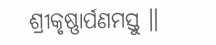ଶ୍ରୀକୃଷ୍ଣାର୍ପଣମସ୍ତୁ ॥